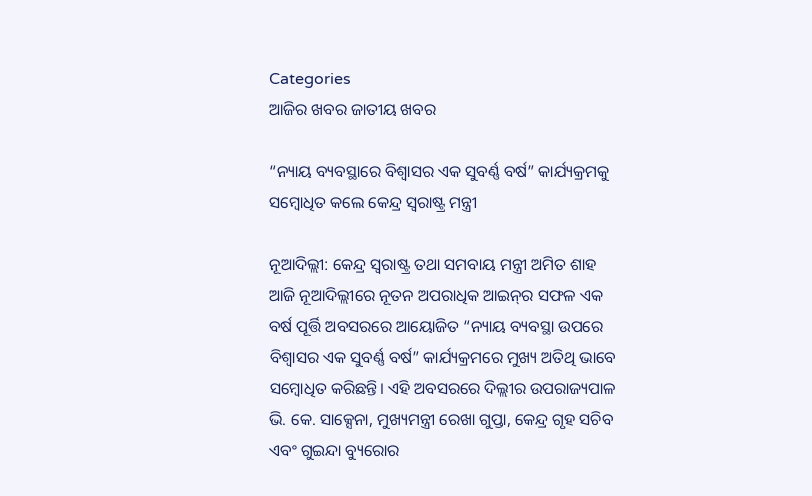Categories
ଆଜିର ଖବର ଜାତୀୟ ଖବର

“ନ୍ୟାୟ ବ୍ୟବସ୍ଥାରେ ବିଶ୍ୱାସର ଏକ ସୁବର୍ଣ୍ଣ ବର୍ଷ” କାର୍ଯ୍ୟକ୍ରମକୁ ସମ୍ବୋଧିତ କଲେ କେନ୍ଦ୍ର ସ୍ୱରାଷ୍ଟ୍ର ମନ୍ତ୍ରୀ

ନୂଆଦିଲ୍ଲୀ: କେନ୍ଦ୍ର ସ୍ୱରାଷ୍ଟ୍ର ତଥା ସମବାୟ ମନ୍ତ୍ରୀ ଅମିତ ଶାହ ଆଜି ନୂଆଦିଲ୍ଲୀରେ ନୂତନ ଅପରାଧିକ ଆଇନ୍‍ର ସଫଳ ଏକ ବର୍ଷ ପୂର୍ତ୍ତି ଅବସରରେ ଆୟୋଜିତ “ନ୍ୟାୟ ବ୍ୟବସ୍ଥା ଉପରେ ବିଶ୍ୱାସର ଏକ ସୁବର୍ଣ୍ଣ ବର୍ଷ” କାର୍ଯ୍ୟକ୍ରମରେ ମୁଖ୍ୟ ଅତିଥି ଭାବେ ସମ୍ବୋଧିତ କରିଛନ୍ତି। ଏହି ଅବସରରେ ଦିଲ୍ଲୀର ଉପରାଜ୍ୟପାଳ ଭି. କେ. ସାକ୍ସେନା, ମୁଖ୍ୟମନ୍ତ୍ରୀ ରେଖା ଗୁପ୍ତା, କେନ୍ଦ୍ର ଗୃହ ସଚିବ ଏବଂ ଗୁଇନ୍ଦା ବ୍ୟୁରୋର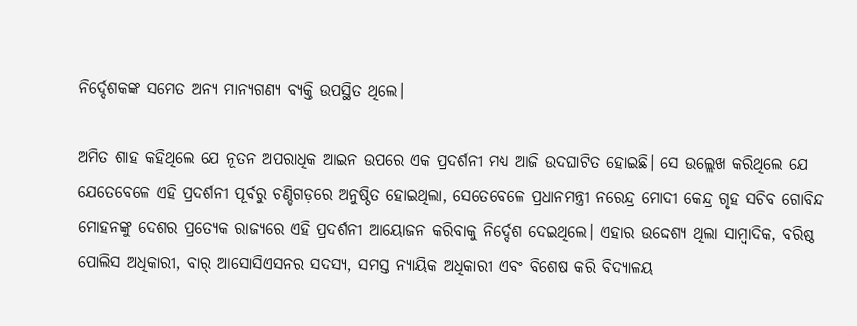ନିର୍ଦ୍ଦେଶକଙ୍କ ସମେତ ଅନ୍ୟ ମାନ୍ୟଗଣ୍ୟ ବ୍ୟକ୍ତି ଉପସ୍ଥିତ ଥିଲେ।

ଅମିତ ଶାହ କହିଥିଲେ ଯେ ନୂତନ ଅପରାଧିକ ଆଇନ ଉପରେ ଏକ ପ୍ରଦର୍ଶନୀ ମଧ୍ୟ ଆଜି ଉଦଘାଟିତ ହୋଇଛି। ସେ ଉଲ୍ଲେଖ କରିଥିଲେ ଯେ ଯେତେବେଳେ ଏହି ପ୍ରଦର୍ଶନୀ ପୂର୍ବରୁ ଚଣ୍ଡିଗଡ଼ରେ ଅନୁଷ୍ଠିତ ହୋଇଥିଲା, ସେତେବେଳେ ପ୍ରଧାନମନ୍ତ୍ରୀ ନରେନ୍ଦ୍ର ମୋଦୀ କେନ୍ଦ୍ର ଗୃହ ସଚିବ ଗୋବିନ୍ଦ ମୋହନଙ୍କୁ ଦେଶର ପ୍ରତ୍ୟେକ ରାଜ୍ୟରେ ଏହି ପ୍ରଦର୍ଶନୀ ଆୟୋଜନ କରିବାକୁ ନିର୍ଦ୍ଦେଶ ଦେଇଥିଲେ। ଏହାର ଉଦ୍ଦେଶ୍ୟ ଥିଲା ସାମ୍ବାଦିକ, ବରିଷ୍ଠ ପୋଲିସ ଅଧିକାରୀ, ବାର୍ ଆସୋସିଏସନର ସଦସ୍ୟ, ସମସ୍ତ ନ୍ୟାୟିକ ଅଧିକାରୀ ଏବଂ ବିଶେଷ କରି ବିଦ୍ୟାଳୟ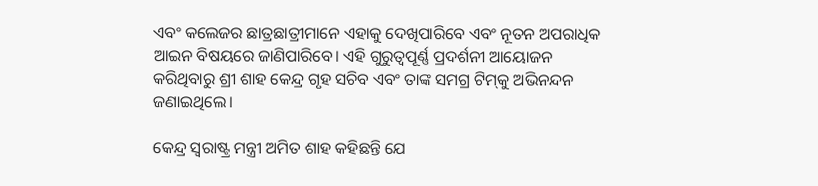ଏବଂ କଲେଜର ଛାତ୍ରଛାତ୍ରୀମାନେ ଏହାକୁ ଦେଖିପାରିବେ ଏବଂ ନୂତନ ଅପରାଧିକ ଆଇନ ବିଷୟରେ ଜାଣିପାରିବେ। ଏହି ଗୁରୁତ୍ୱପୂର୍ଣ୍ଣ ପ୍ରଦର୍ଶନୀ ଆୟୋଜନ କରିଥିବାରୁ ଶ୍ରୀ ଶାହ କେନ୍ଦ୍ର ଗୃହ ସଚିବ ଏବଂ ତାଙ୍କ ସମଗ୍ର ଟିମ୍‍କୁ ଅଭିନନ୍ଦନ ଜଣାଇଥିଲେ।

କେନ୍ଦ୍ର ସ୍ୱରାଷ୍ଟ୍ର ମନ୍ତ୍ରୀ ଅମିତ ଶାହ କହିଛନ୍ତି ଯେ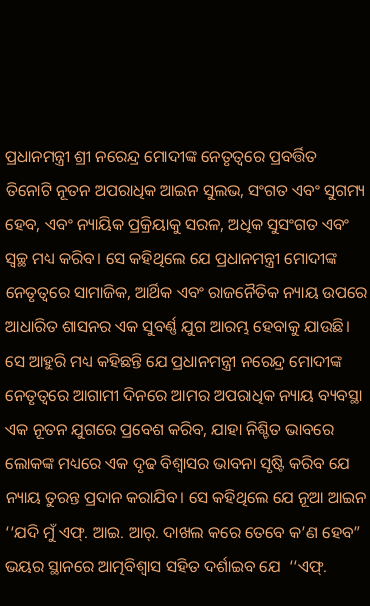ପ୍ରଧାନମନ୍ତ୍ରୀ ଶ୍ରୀ ନରେନ୍ଦ୍ର ମୋଦୀଙ୍କ ନେତୃତ୍ୱରେ ପ୍ରବର୍ତ୍ତିତ ତିନୋଟି ନୂତନ ଅପରାଧିକ ଆଇନ ସୁଲଭ, ସଂଗତ ଏବଂ ସୁଗମ୍ୟ ହେବ, ଏବଂ ନ୍ୟାୟିକ ପ୍ରକ୍ରିୟାକୁ ସରଳ, ଅଧିକ ସୁସଂଗତ ଏବଂ ସ୍ୱଚ୍ଛ ମଧ୍ୟ କରିବ। ସେ କହିଥିଲେ ଯେ ପ୍ରଧାନମନ୍ତ୍ରୀ ମୋଦୀଙ୍କ ନେତୃତ୍ୱରେ ସାମାଜିକ, ଆର୍ଥିକ ଏବଂ ରାଜନୈତିକ ନ୍ୟାୟ ଉପରେ ଆଧାରିତ ଶାସନର ଏକ ସୁବର୍ଣ୍ଣ ଯୁଗ ଆରମ୍ଭ ହେବାକୁ ଯାଉଛି। ସେ ଆହୁରି ମଧ୍ୟ କହିଛନ୍ତି ଯେ ପ୍ରଧାନମନ୍ତ୍ରୀ ନରେନ୍ଦ୍ର ମୋଦୀଙ୍କ ନେତୃତ୍ୱରେ ଆଗାମୀ ଦିନରେ ଆମର ଅପରାଧିକ ନ୍ୟାୟ ବ୍ୟବସ୍ଥା ଏକ ନୂତନ ଯୁଗରେ ପ୍ରବେଶ କରିବ, ଯାହା ନିଶ୍ଚିତ ଭାବରେ ଲୋକଙ୍କ ମଧ୍ୟରେ ଏକ ଦୃଢ ବିଶ୍ୱାସର ଭାବନା ସୃଷ୍ଟି କରିବ ଯେ ନ୍ୟାୟ ତୁରନ୍ତ ପ୍ରଦାନ କରାଯିବ। ସେ କହିଥିଲେ ଯେ ନୂଆ ଆଇନ ‘‘ଯଦି ମୁଁ ଏଫ୍. ଆଇ. ଆର୍. ଦାଖଲ କରେ ତେବେ କ’ଣ ହେବ” ଭୟର ସ୍ଥାନରେ ଆତ୍ମବିଶ୍ୱାସ ସହିତ ଦର୍ଶାଇବ ଯେ  ‘‘ଏଫ୍.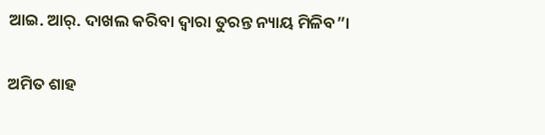ଆଇ. ଆର୍. ଦାଖଲ କରିବା ଦ୍ୱାରା ତୁରନ୍ତ ନ୍ୟାୟ ମିଳିବ”।

ଅମିତ ଶାହ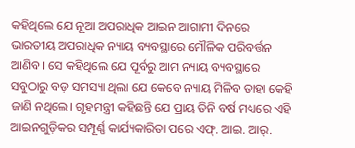କହିଥିଲେ ଯେ ନୂଆ ଅପରାଧିକ ଆଇନ ଆଗାମୀ ଦିନରେ ଭାରତୀୟ ଅପରାଧିକ ନ୍ୟାୟ ବ୍ୟବସ୍ଥାରେ ମୌଳିକ ପରିବର୍ତ୍ତନ ଆଣିବ। ସେ କହିଥିଲେ ଯେ ପୂର୍ବରୁ ଆମ ନ୍ୟାୟ ବ୍ୟବସ୍ଥାରେ ସବୁଠାରୁ ବଡ଼ ସମସ୍ୟା ଥିଲା ଯେ କେବେ ନ୍ୟାୟ ମିଳିବ ତାହା କେହି ଜାଣି ନଥିଲେ। ଗୃହମନ୍ତ୍ରୀ କହିଛନ୍ତି ଯେ ପ୍ରାୟ ତିନି ବର୍ଷ ମଧ୍ୟରେ ଏହି ଆଇନଗୁଡ଼ିକର ସମ୍ପୂର୍ଣ୍ଣ କାର୍ଯ୍ୟକାରିତା ପରେ ଏଫ୍. ଆଇ. ଆର୍.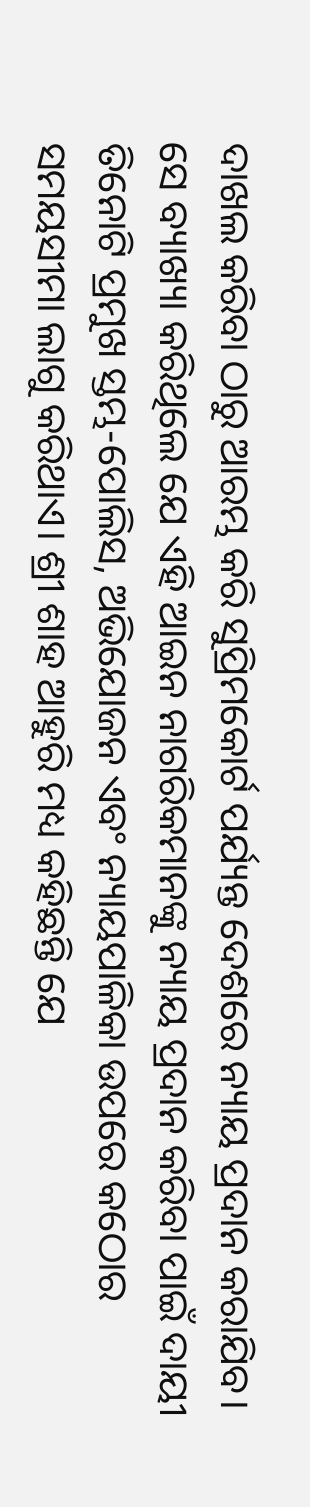ଦାଖଲ କରିବା ଠାରୁ ଆରମ୍ଭ କରି ସୁପ୍ରିମକୋର୍ଟ ପର୍ଯ୍ୟନ୍ତ ଦେଶରେ ନ୍ୟାୟ ପ୍ରଦାନ କରାଯିବ। ସେ ବ୍ୟାଖ୍ୟା କରିଥିଲେ ଯେ ଏହି ଆଇନ ନାଗରିକମାନଙ୍କୁ ନ୍ୟାୟ ପ୍ରଦାନ କରିବା ପାଇଁ ଦାୟୀ ତିନୋଟି ପ୍ରମୁଖ ସ୍ତମ୍ଭ-ପୋଲିସ, ଅଭିଯୋଜନ ଏବଂ ନ୍ୟାୟପାଳିକା ଉପରେ କଠୋର ସମୟସୀମା ଲାଗୁ କରିଥାଏ। ଶ୍ରୀ ଶାହ ଆହୁରି ମଧ୍ୟ କହିଛନ୍ତି ଯେ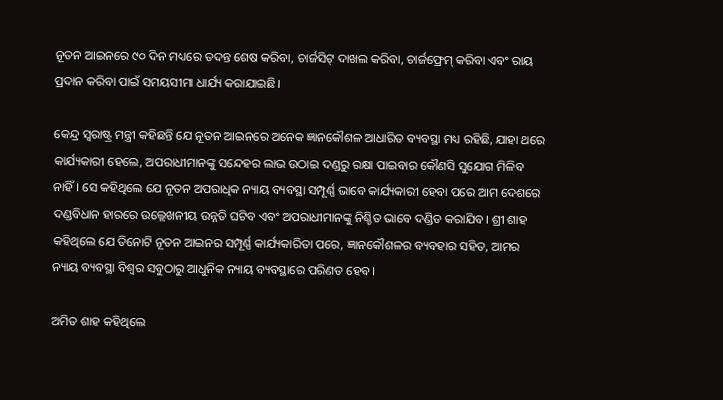ନୂତନ ଆଇନରେ ୯୦ ଦିନ ମଧ୍ୟରେ ତଦନ୍ତ ଶେଷ କରିବା, ଚାର୍ଜସିଟ୍ ଦାଖଲ କରିବା, ଚାର୍ଜଫ୍ରେମ୍ କରିବା ଏବଂ ରାୟ ପ୍ରଦାନ କରିବା ପାଇଁ ସମୟସୀମା ଧାର୍ଯ୍ୟ କରାଯାଇଛି।

କେନ୍ଦ୍ର ସ୍ୱରାଷ୍ଟ୍ର ମନ୍ତ୍ରୀ କହିଛନ୍ତି ଯେ ନୂତନ ଆଇନରେ ଅନେକ ଜ୍ଞାନକୌଶଳ ଆଧାରିତ ବ୍ୟବସ୍ଥା ମଧ୍ୟ ରହିଛି, ଯାହା ଥରେ କାର୍ଯ୍ୟକାରୀ ହେଲେ, ଅପରାଧୀମାନଙ୍କୁ ସନ୍ଦେହର ଲାଭ ଉଠାଇ ଦଣ୍ଡରୁ ରକ୍ଷା ପାଇବାର କୌଣସି ସୁଯୋଗ ମିଳିବ ନାହିଁ। ସେ କହିଥିଲେ ଯେ ନୂତନ ଅପରାଧିକ ନ୍ୟାୟ ବ୍ୟବସ୍ଥା ସମ୍ପୂର୍ଣ୍ଣ ଭାବେ କାର୍ଯ୍ୟକାରୀ ହେବା ପରେ ଆମ ଦେଶରେ ଦଣ୍ଡବିଧାନ ହାରରେ ଉଲ୍ଲେଖନୀୟ ଉନ୍ନତି ଘଟିବ ଏବଂ ଅପରାଧୀମାନଙ୍କୁ ନିଶ୍ଚିତ ଭାବେ ଦଣ୍ଡିତ କରାଯିବ। ଶ୍ରୀ ଶାହ କହିଥିଲେ ଯେ ତିନୋଟି ନୂତନ ଆଇନର ସମ୍ପୂର୍ଣ୍ଣ କାର୍ଯ୍ୟକାରିତା ପରେ, ଜ୍ଞାନକୌଶଳର ବ୍ୟବହାର ସହିତ, ଆମର ନ୍ୟାୟ ବ୍ୟବସ୍ଥା ବିଶ୍ୱର ସବୁଠାରୁ ଆଧୁନିକ ନ୍ୟାୟ ବ୍ୟବସ୍ଥାରେ ପରିଣତ ହେବ।

ଅମିତ ଶାହ କହିଥିଲେ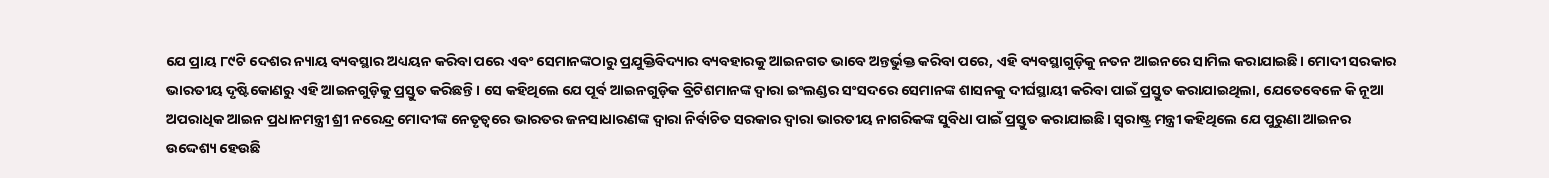ଯେ ପ୍ରାୟ ୮୯ଟି ଦେଶର ନ୍ୟାୟ ବ୍ୟବସ୍ଥାର ଅଧ୍ୟୟନ କରିବା ପରେ ଏବଂ ସେମାନଙ୍କଠାରୁ ପ୍ରଯୁକ୍ତିବିଦ୍ୟାର ବ୍ୟବହାରକୁ ଆଇନଗତ ଭାବେ ଅନ୍ତର୍ଭୁକ୍ତ କରିବା ପରେ, ଏହି ବ୍ୟବସ୍ଥାଗୁଡ଼ିକୁ ନତନ ଆଇନରେ ସାମିଲ କରାଯାଇଛି। ମୋଦୀ ସରକାର ଭାରତୀୟ ଦୃଷ୍ଟିକୋଣରୁ ଏହି ଆଇନଗୁଡ଼ିକୁ ପ୍ରସ୍ତୁତ କରିଛନ୍ତି। ସେ କହିଥିଲେ ଯେ ପୂର୍ବ ଆଇନଗୁଡ଼ିକ ବ୍ରିଟିଶମାନଙ୍କ ଦ୍ୱାରା ଇଂଲଣ୍ଡର ସଂସଦରେ ସେମାନଙ୍କ ଶାସନକୁ ଦୀର୍ଘସ୍ଥାୟୀ କରିବା ପାଇଁ ପ୍ରସ୍ତୁତ କରାଯାଇଥିଲା, ଯେତେବେଳେ କି ନୂଆ ଅପରାଧିକ ଆଇନ ପ୍ରଧାନମନ୍ତ୍ରୀ ଶ୍ରୀ ନରେନ୍ଦ୍ର ମୋଦୀଙ୍କ ନେତୃତ୍ୱରେ ଭାରତର ଜନସାଧାରଣଙ୍କ ଦ୍ୱାରା ନିର୍ବାଚିତ ସରକାର ଦ୍ୱାରା ଭାରତୀୟ ନାଗରିକଙ୍କ ସୁବିଧା ପାଇଁ ପ୍ରସ୍ତୁତ କରାଯାଇଛି। ସ୍ୱରାଷ୍ଟ୍ର ମନ୍ତ୍ରୀ କହିଥିଲେ ଯେ ପୁରୁଣା ଆଇନର ଉଦ୍ଦେଶ୍ୟ ହେଉଛି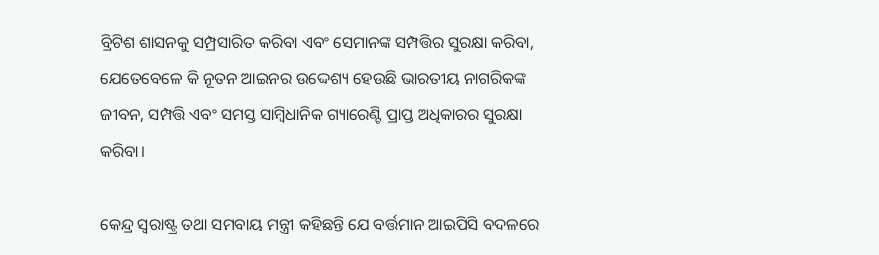ବ୍ରିଟିଶ ଶାସନକୁ ସମ୍ପ୍ରସାରିତ କରିବା ଏବଂ ସେମାନଙ୍କ ସମ୍ପତ୍ତିର ସୁରକ୍ଷା କରିବା, ଯେତେବେଳେ କି ନୂତନ ଆଇନର ଉଦ୍ଦେଶ୍ୟ ହେଉଛି ଭାରତୀୟ ନାଗରିକଙ୍କ ଜୀବନ, ସମ୍ପତ୍ତି ଏବଂ ସମସ୍ତ ସାମ୍ବିଧାନିକ ଗ୍ୟାରେଣ୍ଟି ପ୍ରାପ୍ତ ଅଧିକାରର ସୁରକ୍ଷା କରିବା।

କେନ୍ଦ୍ର ସ୍ୱରାଷ୍ଟ୍ର ତଥା ସମବାୟ ମନ୍ତ୍ରୀ କହିଛନ୍ତି ଯେ ବର୍ତ୍ତମାନ ଆଇପିସି ବଦଳରେ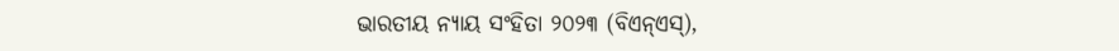ଭାରତୀୟ ନ୍ୟାୟ ସଂହିତା ୨୦୨୩ (ବିଏନ୍ଏସ୍),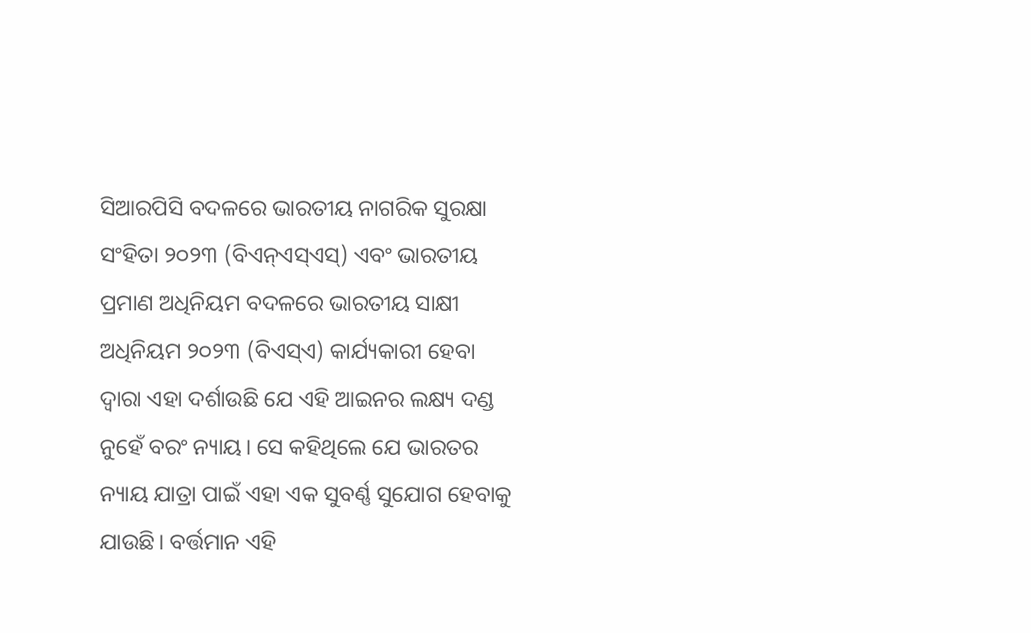ସିଆରପିସି ବଦଳରେ ଭାରତୀୟ ନାଗରିକ ସୁରକ୍ଷା ସଂହିତା ୨୦୨୩ (ବିଏନ୍ଏସ୍ଏସ୍) ଏବଂ ଭାରତୀୟ ପ୍ରମାଣ ଅଧିନିୟମ ବଦଳରେ ଭାରତୀୟ ସାକ୍ଷୀ ଅଧିନିୟମ ୨୦୨୩ (ବିଏସ୍ଏ) କାର୍ଯ୍ୟକାରୀ ହେବା ଦ୍ୱାରା ଏହା ଦର୍ଶାଉଛି ଯେ ଏହି ଆଇନର ଲକ୍ଷ୍ୟ ଦଣ୍ଡ ନୁହେଁ ବରଂ ନ୍ୟାୟ। ସେ କହିଥିଲେ ଯେ ଭାରତର ନ୍ୟାୟ ଯାତ୍ରା ପାଇଁ ଏହା ଏକ ସୁବର୍ଣ୍ଣ ସୁଯୋଗ ହେବାକୁ ଯାଉଛି। ବର୍ତ୍ତମାନ ଏହି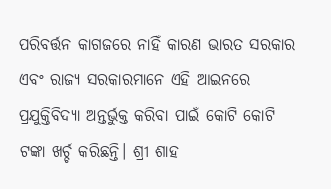ପରିବର୍ତ୍ତନ କାଗଜରେ ନାହିଁ କାରଣ ଭାରତ ସରକାର ଏବଂ ରାଜ୍ୟ ସରକାରମାନେ ଏହି ଆଇନରେ ପ୍ରଯୁକ୍ତିବିଦ୍ୟା ଅନ୍ତର୍ଭୁକ୍ତ କରିବା ପାଇଁ କୋଟି କୋଟି ଟଙ୍କା ଖର୍ଚ୍ଚ କରିଛନ୍ତି। ଶ୍ରୀ ଶାହ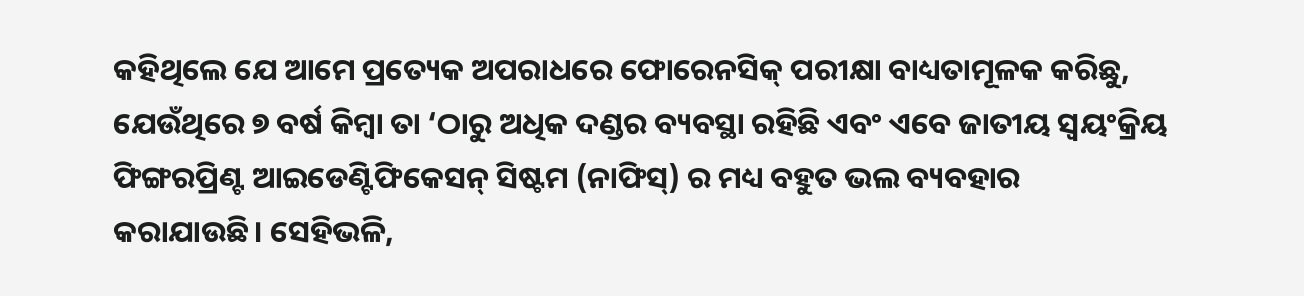କହିଥିଲେ ଯେ ଆମେ ପ୍ରତ୍ୟେକ ଅପରାଧରେ ଫୋରେନସିକ୍ ପରୀକ୍ଷା ବାଧ୍ୟତାମୂଳକ କରିଛୁ, ଯେଉଁଥିରେ ୭ ବର୍ଷ କିମ୍ବା ତା ‘ଠାରୁ ଅଧିକ ଦଣ୍ଡର ବ୍ୟବସ୍ଥା ରହିଛି ଏବଂ ଏବେ ଜାତୀୟ ସ୍ୱୟଂକ୍ରିୟ ଫିଙ୍ଗରପ୍ରିଣ୍ଟ ଆଇଡେଣ୍ଟିଫିକେସନ୍ ସିଷ୍ଟମ (ନାଫିସ୍) ର ମଧ୍ୟ ବହୁତ ଭଲ ବ୍ୟବହାର କରାଯାଉଛି। ସେହିଭଳି,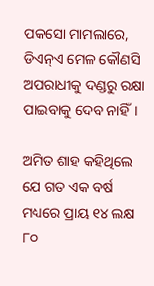ପକସୋ ମାମଲାରେ, ଡିଏନ୍ଏ ମେଳ କୌଣସି ଅପରାଧୀକୁ ଦଣ୍ଡରୁ ରକ୍ଷା ପାଇବାକୁ ଦେବ ନାହିଁ।

ଅମିତ ଶାହ କହିଥିଲେ ଯେ ଗତ ଏକ ବର୍ଷ ମଧ୍ୟରେ ପ୍ରାୟ ୧୪ ଲକ୍ଷ ୮୦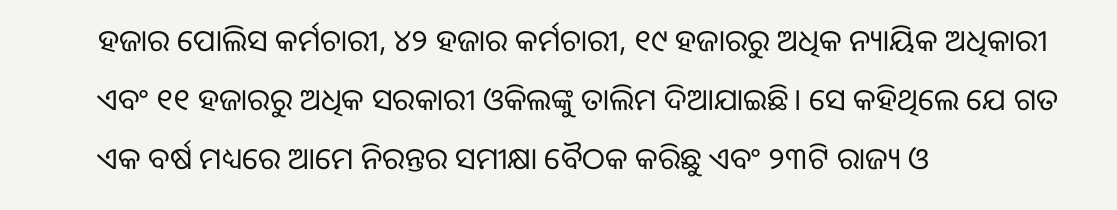ହଜାର ପୋଲିସ କର୍ମଚାରୀ, ୪୨ ହଜାର କର୍ମଚାରୀ, ୧୯ ହଜାରରୁ ଅଧିକ ନ୍ୟାୟିକ ଅଧିକାରୀ ଏବଂ ୧୧ ହଜାରରୁ ଅଧିକ ସରକାରୀ ଓକିଲଙ୍କୁ ତାଲିମ ଦିଆଯାଇଛି। ସେ କହିଥିଲେ ଯେ ଗତ ଏକ ବର୍ଷ ମଧ୍ୟରେ ଆମେ ନିରନ୍ତର ସମୀକ୍ଷା ବୈଠକ କରିଛୁ ଏବଂ ୨୩ଟି ରାଜ୍ୟ ଓ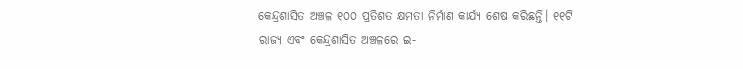କେନ୍ଦ୍ରଶାସିତ ଅଞ୍ଚଳ ୧୦୦ ପ୍ରତିଶତ କ୍ଷମତା ନିର୍ମାଣ କାର୍ଯ୍ୟ ଶେଷ କରିଛନ୍ତି। ୧୧ଟି ରାଜ୍ୟ ଏବଂ କେନ୍ଦ୍ରଶାସିତ ଅଞ୍ଚଳରେ ଇ-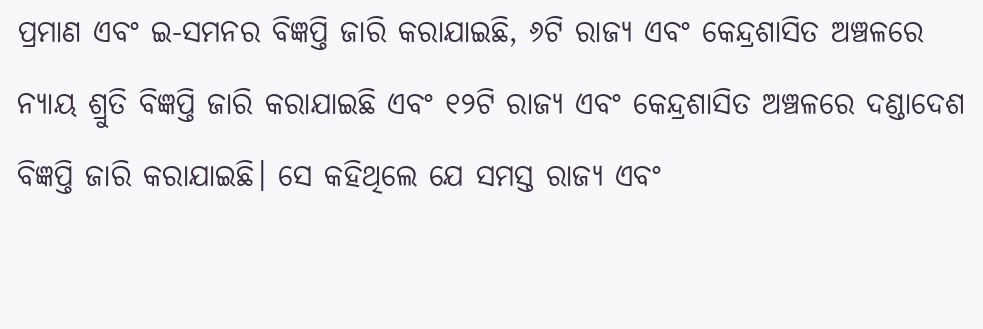ପ୍ରମାଣ ଏବଂ ଇ-ସମନର ବିଜ୍ଞପ୍ତି ଜାରି କରାଯାଇଛି, ୬ଟି ରାଜ୍ୟ ଏବଂ କେନ୍ଦ୍ରଶାସିତ ଅଞ୍ଚଳରେ ନ୍ୟାୟ ଶ୍ରୁତି ବିଜ୍ଞପ୍ତି ଜାରି କରାଯାଇଛି ଏବଂ ୧୨ଟି ରାଜ୍ୟ ଏବଂ କେନ୍ଦ୍ରଶାସିତ ଅଞ୍ଚଳରେ ଦଣ୍ଡାଦେଶ ବିଜ୍ଞପ୍ତି ଜାରି କରାଯାଇଛି। ସେ କହିଥିଲେ ଯେ ସମସ୍ତ ରାଜ୍ୟ ଏବଂ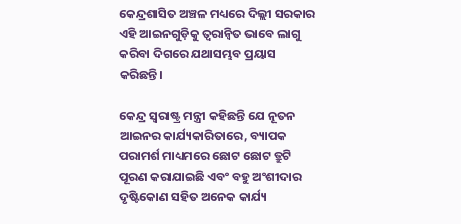କେନ୍ଦ୍ରଶାସିତ ଅଞ୍ଚଳ ମଧ୍ୟରେ ଦିଲ୍ଲୀ ସରକାର ଏହି ଆଇନଗୁଡ଼ିକୁ ତ୍ୱରାନ୍ୱିତ ଭାବେ ଲାଗୁ କରିବା ଦିଗରେ ଯଥାସମ୍ଭବ ପ୍ରୟାସ କରିଛନ୍ତି।

କେନ୍ଦ୍ର ସ୍ୱରାଷ୍ଟ୍ର ମନ୍ତ୍ରୀ କହିଛନ୍ତି ଯେ ନୂତନ ଆଇନର କାର୍ଯ୍ୟକାରିତାରେ, ବ୍ୟାପକ ପରାମର୍ଶ ମାଧ୍ୟମରେ ଛୋଟ ଛୋଟ ତ୍ରୁଟି ପୂରଣ କରାଯାଇଛି ଏବଂ ବହୁ ଅଂଶୀଦାର ଦୃଷ୍ଟିକୋଣ ସହିତ ଅନେକ କାର୍ଯ୍ୟ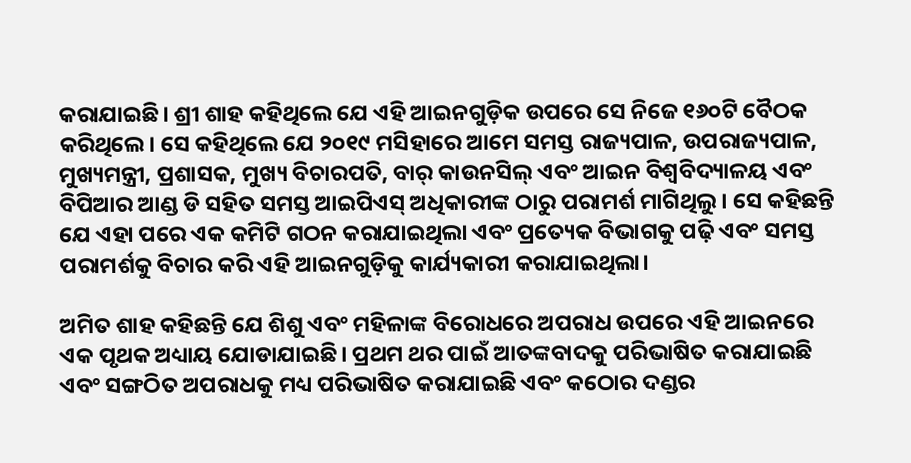କରାଯାଇଛି। ଶ୍ରୀ ଶାହ କହିଥିଲେ ଯେ ଏହି ଆଇନଗୁଡ଼ିକ ଉପରେ ସେ ନିଜେ ୧୬୦ଟି ବୈଠକ କରିଥିଲେ। ସେ କହିଥିଲେ ଯେ ୨୦୧୯ ମସିହାରେ ଆମେ ସମସ୍ତ ରାଜ୍ୟପାଳ, ଉପରାଜ୍ୟପାଳ, ମୁଖ୍ୟମନ୍ତ୍ରୀ, ପ୍ରଶାସକ, ମୁଖ୍ୟ ବିଚାରପତି, ବାର୍ କାଉନସିଲ୍ ଏବଂ ଆଇନ ବିଶ୍ୱବିଦ୍ୟାଳୟ ଏବଂ ବିପିଆର ଆଣ୍ଡ ଡି ସହିତ ସମସ୍ତ ଆଇପିଏସ୍ ଅଧିକାରୀଙ୍କ ଠାରୁ ପରାମର୍ଶ ମାଗିଥିଲୁ। ସେ କହିଛନ୍ତି ଯେ ଏହା ପରେ ଏକ କମିଟି ଗଠନ କରାଯାଇଥିଲା ଏବଂ ପ୍ରତ୍ୟେକ ବିଭାଗକୁ ପଢ଼ି ଏବଂ ସମସ୍ତ ପରାମର୍ଶକୁ ବିଚାର କରି ଏହି ଆଇନଗୁଡ଼ିକୁ କାର୍ଯ୍ୟକାରୀ କରାଯାଇଥିଲା।

ଅମିତ ଶାହ କହିଛନ୍ତି ଯେ ଶିଶୁ ଏବଂ ମହିଳାଙ୍କ ବିରୋଧରେ ଅପରାଧ ଉପରେ ଏହି ଆଇନରେ ଏକ ପୃଥକ ଅଧ୍ୟାୟ ଯୋଡାଯାଇଛି। ପ୍ରଥମ ଥର ପାଇଁ ଆତଙ୍କବାଦକୁ ପରିଭାଷିତ କରାଯାଇଛି ଏବଂ ସଙ୍ଗଠିତ ଅପରାଧକୁ ମଧ୍ୟ ପରିଭାଷିତ କରାଯାଇଛି ଏବଂ କଠୋର ଦଣ୍ଡର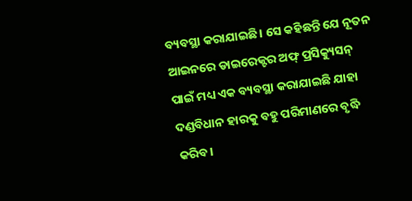ବ୍ୟବସ୍ଥା କରାଯାଇଛି। ସେ କହିଛନ୍ତି ଯେ ନୂତନ ଆଇନରେ ଡାଇରେକ୍ଟର ଅଫ୍ ପ୍ରସିକ୍ୟୁସନ୍ ପାଇଁ ମଧ୍ୟ ଏକ ବ୍ୟବସ୍ଥା କରାଯାଇଛି ଯାହା ଦଣ୍ଡବିଧାନ ହାରକୁ ବହୁ ପରିମାଣରେ ବୃଦ୍ଧି କରିବ।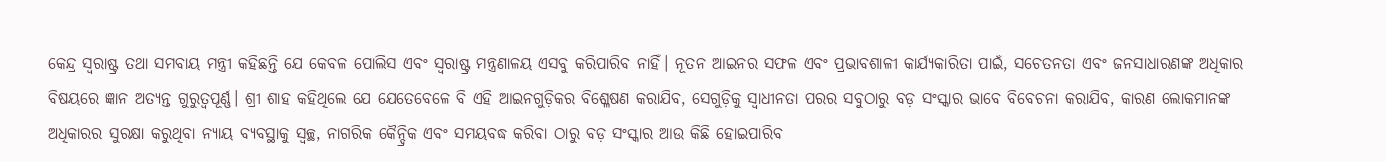କେନ୍ଦ୍ର ସ୍ୱରାଷ୍ଟ୍ର ତଥା ସମବାୟ ମନ୍ତ୍ରୀ କହିଛନ୍ତି ଯେ କେବଳ ପୋଲିସ ଏବଂ ସ୍ୱରାଷ୍ଟ୍ର ମନ୍ତ୍ରଣାଳୟ ଏସବୁ କରିପାରିବ ନାହିଁ। ନୂତନ ଆଇନର ସଫଳ ଏବଂ ପ୍ରଭାବଶାଳୀ କାର୍ଯ୍ୟକାରିତା ପାଇଁ, ସଚେତନତା ଏବଂ ଜନସାଧାରଣଙ୍କ ଅଧିକାର ବିଷୟରେ ଜ୍ଞାନ ଅତ୍ୟନ୍ତ ଗୁରୁତ୍ୱପୂର୍ଣ୍ଣ। ଶ୍ରୀ ଶାହ କହିଥିଲେ ଯେ ଯେତେବେଳେ ବି ଏହି ଆଇନଗୁଡ଼ିକର ବିଶ୍ଳେଷଣ କରାଯିବ, ସେଗୁଡ଼ିକୁ ସ୍ୱାଧୀନତା ପରର ସବୁଠାରୁ ବଡ଼ ସଂସ୍କାର ଭାବେ ବିବେଚନା କରାଯିବ, କାରଣ ଲୋକମାନଙ୍କ ଅଧିକାରର ସୁରକ୍ଷା କରୁଥିବା ନ୍ୟାୟ ବ୍ୟବସ୍ଥାକୁ ସ୍ୱଚ୍ଛ, ନାଗରିକ କୈନ୍ଦ୍ରିକ ଏବଂ ସମୟବଦ୍ଧ କରିବା ଠାରୁ ବଡ଼ ସଂସ୍କାର ଆଉ କିଛି ହୋଇପାରିବ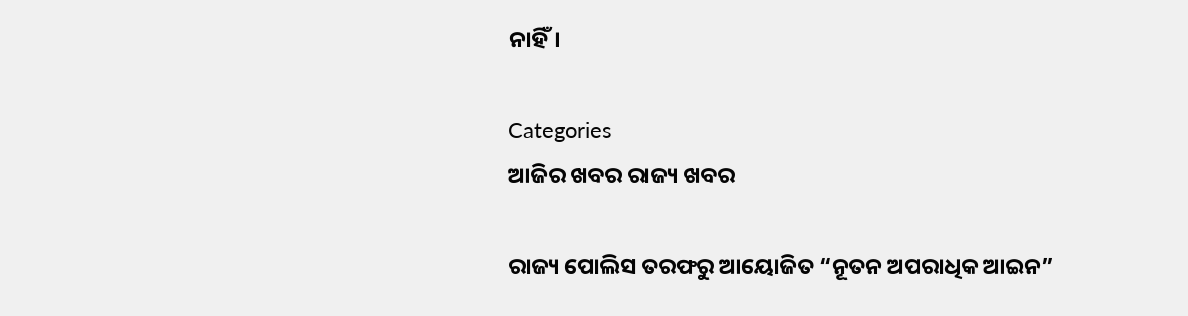ନାହିଁ।

Categories
ଆଜିର ଖବର ରାଜ୍ୟ ଖବର

ରାଜ୍ୟ ପୋଲିସ ତରଫରୁ ଆୟୋଜିତ “ନୂତନ ଅପରାଧିକ ଆଇନ”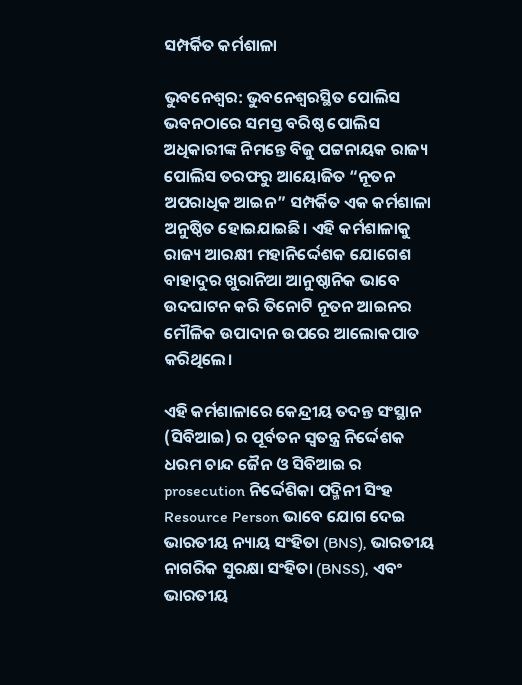ସମ୍ପର୍କିତ କର୍ମଶାଳା

ଭୁବନେଶ୍ଵର: ଭୁବନେଶ୍ୱରସ୍ଥିତ ପୋଲିସ ଭବନଠାରେ ସମସ୍ତ ବରିଷ୍ଠ ପୋଲିସ ଅଧିକାରୀଙ୍କ ନିମନ୍ତେ ବିଜୁ ପଟ୍ଟନାୟକ ରାଜ୍ୟ ପୋଲିସ ତରଫରୁ ଆୟୋଜିତ “ନୂତନ ଅପରାଧିକ ଆଇନ” ସମ୍ପର୍କିତ ଏକ କର୍ମଶାଳା ଅନୁଷ୍ଠିତ ହୋଇଯାଇଛି। ଏହି କର୍ମଶାଳାକୁ ରାଜ୍ୟ ଆରକ୍ଷୀ ମହାନିର୍ଦ୍ଦେଶକ ଯୋଗେଶ ବାହାଦୁର ଖୁରାନିଆ ଆନୁଷ୍ଠାନିକ ଭାବେ ଉଦଘାଟନ କରି ତିନୋଟି ନୂତନ ଆଇନର ମୌଳିକ ଉପାଦାନ ଉପରେ ଆଲୋକପାତ କରିଥିଲେ।

ଏହି କର୍ମଶାଳାରେ କେନ୍ଦ୍ରୀୟ ତଦନ୍ତ ସଂସ୍ଥାନ (ସିବିଆଇ) ର ପୂର୍ବତନ ସ୍ଵତନ୍ତ୍ର ନିର୍ଦ୍ଦେଶକ ଧରମ ଚାନ୍ଦ ଜୈନ ଓ ସିବିଆଇ ର prosecution ନିର୍ଦ୍ଦେଶିକା ପଦ୍ମିନୀ ସିଂହ Resource Person ଭାବେ ଯୋଗ ଦେଇ ଭାରତୀୟ ନ୍ୟାୟ ସଂହିତା (BNS), ଭାରତୀୟ ନାଗରିକ ସୁରକ୍ଷା ସଂହିତା (BNSS), ଏବଂ ଭାରତୀୟ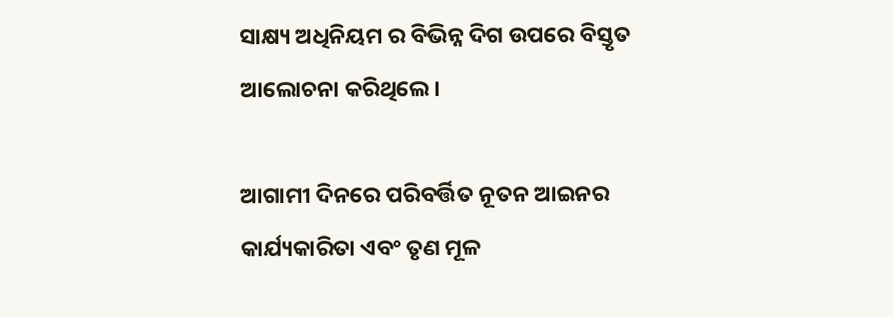ସାକ୍ଷ୍ୟ ଅଧିନିୟମ ର ବିଭିନ୍ନ ଦିଗ ଉପରେ ବିସ୍ତୃତ ଆଲୋଚନା କରିଥିଲେ।

ଆଗାମୀ ଦିନରେ ପରିବର୍ତ୍ତିତ ନୂତନ ଆଇନର କାର୍ଯ୍ୟକାରିତା ଏବଂ ତୃଣ ମୂଳ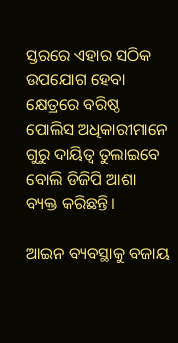ସ୍ତରରେ ଏହାର ସଠିକ ଉପଯୋଗ ହେବା କ୍ଷେତ୍ରରେ ବରିଷ୍ଠ ପୋଲିସ ଅଧିକାରୀମାନେ ଗୁରୁ ଦାୟିତ୍ୱ ତୁଲାଇବେ ବୋଲି ଡିଜିପି ଆଶା ବ୍ୟକ୍ତ କରିଛନ୍ତି।

ଆଇନ ବ୍ୟବସ୍ଥାକୁ ବଜାୟ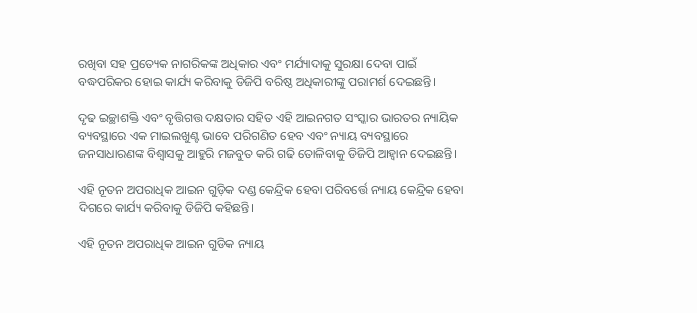ରଖିବା ସହ ପ୍ରତ୍ୟେକ ନାଗରିକଙ୍କ ଅଧିକାର ଏବଂ ମର୍ଯ୍ୟାଦାକୁ ସୁରକ୍ଷା ଦେବା ପାଇଁ ବଦ୍ଧପରିକର ହୋଇ କାର୍ଯ୍ୟ କରିବାକୁ ଡିଜିପି ବରିଷ୍ଠ ଅଧିକାରୀଙ୍କୁ ପରାମର୍ଶ ଦେଇଛନ୍ତି।

ଦୃଢ ଇଚ୍ଛାଶକ୍ତି ଏବଂ ବୃତ୍ତିଗତ୍ତ ଦକ୍ଷତାର ସହିତ ଏହି ଆଇନଗତ ସଂସ୍କାର ଭାରତର ନ୍ୟାୟିକ ବ୍ୟବସ୍ଥାରେ ଏକ ମାଇଲଖୁଣ୍ଟ ଭାବେ ପରିଗଣିତ ହେବ ଏବଂ ନ୍ୟାୟ ବ୍ୟବସ୍ଥାରେ ଜନସାଧାରଣଙ୍କ ବିଶ୍ୱାସକୁ ଆହୁରି ମଜବୁତ କରି ଗଢି ତୋଳିବାକୁ ଡିଜିପି ଆହ୍ୱାନ ଦେଇଛନ୍ତି।

ଏହି ନୂତନ ଅପରାଧିକ ଆଇନ ଗୁଡ଼ିକ ଦଣ୍ଡ କେନ୍ଦ୍ରିକ ହେବା ପରିବର୍ତ୍ତେ ନ୍ୟାୟ କେନ୍ଦ୍ରିକ ହେବା ଦିଗରେ କାର୍ଯ୍ୟ କରିବାକୁ ଡିଜିପି କହିଛନ୍ତି।

ଏହି ନୂତନ ଅପରାଧିକ ଆଇନ ଗୁଡିକ ନ୍ୟାୟ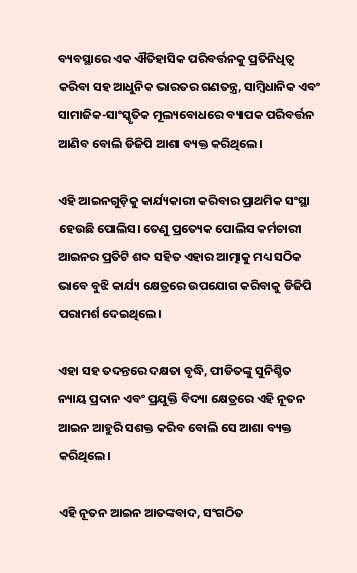ବ୍ୟବସ୍ଥାରେ ଏକ ଐତିହାସିକ ପରିବର୍ତ୍ତନକୁ ପ୍ରତିନିଧିତ୍ୱ କରିବା ସହ ଆଧୁନିକ ଭାରତର ଗଣତନ୍ତ୍ର, ସାମ୍ବିଧାନିକ ଏବଂ ସାମାଜିକ-ସାଂସ୍କୃତିକ ମୂଲ୍ୟବୋଧରେ ବ୍ୟାପକ ପରିବର୍ତ୍ତନ ଆଣିବ ବୋଲି ଡିଜିପି ଆଶା ବ୍ୟକ୍ତ କରିଥିଲେ।

ଏହି ଆଇନଗୁଡ଼ିକୁ କାର୍ଯ୍ୟକାରୀ କରିବାର ପ୍ରାଥମିକ ସଂସ୍ଥା ହେଉଛି ପୋଲିସ। ତେଣୁ ପ୍ରତ୍ୟେକ ପୋଲିସ କର୍ମଚାରୀ ଆଇନର ପ୍ରତିଟି ଶବ୍ଦ ସହିତ ଏହାର ଆତ୍ମାକୁ ମଧ୍ୟ ସଠିକ ଭାବେ ବୁଝି କାର୍ଯ୍ୟ କ୍ଷେତ୍ରରେ ଉପଯୋଗ କରିବାକୁ ଡିଜିପି ପରାମର୍ଶ ଦେଇଥିଲେ।

ଏହା ସହ ତଦନ୍ତରେ ଦକ୍ଷତା ବୃଦ୍ଧି, ପୀଡିତଙ୍କୁ ସୁନିଶ୍ଚିତ ନ୍ୟାୟ ପ୍ରଦାନ ଏବଂ ପ୍ରଯୁକ୍ତି ବିଦ୍ୟା କ୍ଷେତ୍ରରେ ଏହି ନୂତନ ଆଇନ ଆହୁରି ସଶକ୍ତ କରିବ ବୋଲି ସେ ଆଶା ବ୍ୟକ୍ତ କରିଥିଲେ।

ଏହି ନୂତନ ଆଇନ ଆତଙ୍କବାଦ, ସଂଗଠିତ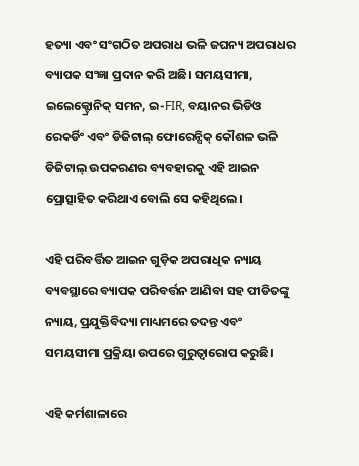ହତ୍ୟା ଏବଂ ସଂଗଠିତ ଅପରାଧ ଭଳି ଜଘନ୍ୟ ଅପରାଧର ବ୍ୟାପକ ସଂଜ୍ଞା ପ୍ରଦାନ କରି ଅଛି। ସମୟସୀମା, ଇଲେକ୍ଟ୍ରୋନିକ୍ ସମନ, ଇ-FIR, ବୟାନର ଭିଡିଓ ରେକର୍ଡିଂ ଏବଂ ଡିଜିଟାଲ୍ ଫୋରେନ୍ସିକ୍ କୌଶଳ ଭଳି ଡିଜିଟାଲ୍ ଉପକରଣର ବ୍ୟବହାରକୁ ଏହି ଆଇନ ପ୍ରୋତ୍ସାହିତ କରିଥାଏ ବୋଲି ସେ କହିଥିଲେ।

ଏହି ପରିବର୍ତ୍ତିତ ଆଇନ ଗୁଡ଼ିକ ଅପରାଧିକ ନ୍ୟାୟ ବ୍ୟବସ୍ଥାରେ ବ୍ୟାପକ ପରିବର୍ତ୍ତନ ଆଣିବା ସହ ପୀଡିତଙ୍କୁ ନ୍ୟାୟ, ପ୍ରଯୁକ୍ତିବିଦ୍ୟା ମାଧ୍ୟମରେ ତଦନ୍ତ ଏବଂ ସମୟସୀମା ପ୍ରକ୍ରିୟା ଉପରେ ଗୁରୁତ୍ୱାରୋପ କରୁଛି।

ଏହି କର୍ମଶାଳାରେ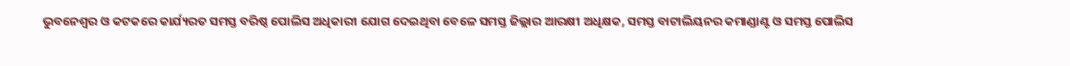ଭୁବନେଶ୍ୱର ଓ କଟକରେ କାର୍ଯ୍ୟରତ ସମସ୍ତ ବରିଷ୍ଠ ପୋଲିସ ଅଧିକାରୀ ଯୋଗ ଦେଇଥିବା ବେଳେ ସମସ୍ତ ଜିଲ୍ଲାର ଆରକ୍ଷୀ ଅଧିକ୍ଷକ, ସମସ୍ତ ବାଟାଲିୟନର କମାଣ୍ଡାଣ୍ଟ ଓ ସମସ୍ତ ପୋଲିସ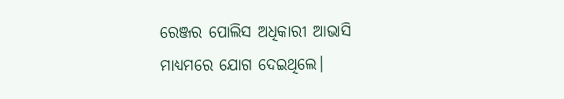ରେଞ୍ଜର ପୋଲିସ ଅଧିକାରୀ ଆଭାସି ମାଧ୍ୟମରେ ଯୋଗ ଦେଇଥିଲେ।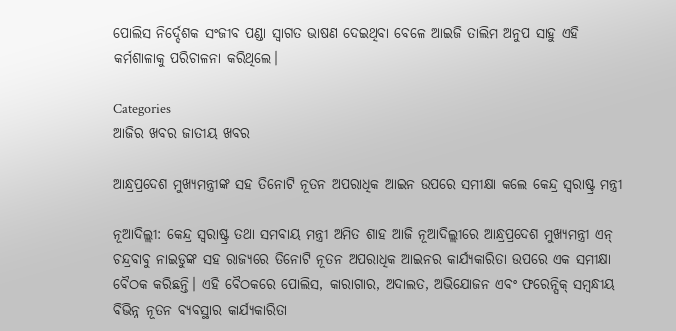ପୋଲିସ ନିର୍ଦ୍ଦେଶକ ସଂଜୀବ ପଣ୍ଡା ସ୍ବାଗତ ଭାଷଣ ଦେଇଥିବା ବେଳେ ଆଇଜି ତାଲିମ ଅନୁପ ସାହୁ ଏହି କର୍ମଶାଳାକୁ ପରିଚାଳନା କରିଥିଲେ।

Categories
ଆଜିର ଖବର ଜାତୀୟ ଖବର

ଆନ୍ଧ୍ରପ୍ରଦେଶ ମୁଖ୍ୟମନ୍ତ୍ରୀଙ୍କ ସହ ତିନୋଟି ନୂତନ ଅପରାଧିକ ଆଇନ ଉପରେ ସମୀକ୍ଷା କଲେ କେନ୍ଦ୍ର ସ୍ୱରାଷ୍ଟ୍ର ମନ୍ତ୍ରୀ

ନୂଆଦିଲ୍ଲୀ: କେନ୍ଦ୍ର ସ୍ୱରାଷ୍ଟ୍ର ତଥା ସମବାୟ ମନ୍ତ୍ରୀ ଅମିତ ଶାହ ଆଜି ନୂଆଦିଲ୍ଲୀରେ ଆନ୍ଧ୍ରପ୍ରଦେଶ ମୁଖ୍ୟମନ୍ତ୍ରୀ ଏନ୍ ଚନ୍ଦ୍ରବାବୁ ନାଇଡୁଙ୍କ ସହ ରାଜ୍ୟରେ ତିନୋଟି ନୂତନ ଅପରାଧିକ ଆଇନର କାର୍ଯ୍ୟକାରିତା ଉପରେ ଏକ ସମୀକ୍ଷା ବୈଠକ କରିଛନ୍ତି। ଏହି ବୈଠକରେ ପୋଲିସ, କାରାଗାର, ଅଦାଲତ, ଅଭିଯୋଜନ ଏବଂ ଫରେନ୍ସିକ୍ ସମ୍ବନ୍ଧୀୟ ବିଭିନ୍ନ ନୂତନ ବ୍ୟବସ୍ଥାର କାର୍ଯ୍ୟକାରିତା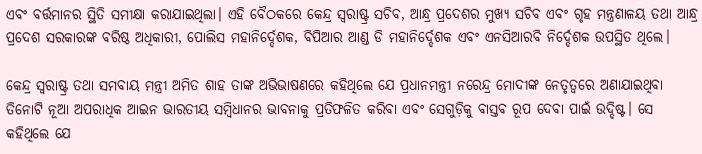ଏବଂ ବର୍ତ୍ତମାନର ସ୍ଥିତି ସମୀକ୍ଷା କରାଯାଇଥିଲା। ଏହି ବୈଠକରେ କେନ୍ଦ୍ର ସ୍ୱରାଷ୍ଟ୍ର ସଚିବ, ଆନ୍ଧ୍ର ପ୍ରଦେଶର ମୁଖ୍ୟ ସଚିବ ଏବଂ ଗୃହ ମନ୍ତ୍ରଣାଳୟ ତଥା ଆନ୍ଧ୍ର ପ୍ରଦେଶ ସରକାରଙ୍କ ବରିଷ୍ଠ ଅଧିକାରୀ, ପୋଲିସ ମହାନିର୍ଦ୍ଦେଶକ, ବିପିଆର ଆଣ୍ଡ ଡି ମହାନିର୍ଦ୍ଦେଶକ ଏବଂ ଏନସିଆରବି ନିର୍ଦ୍ଦେଶକ ଉପସ୍ଥିତ ଥିଲେ।

କେନ୍ଦ୍ର ସ୍ୱରାଷ୍ଟ୍ର ତଥା ସମବାୟ ମନ୍ତ୍ରୀ ଅମିତ ଶାହ ତାଙ୍କ ଅଭିଭାଷଣରେ କହିଥିଲେ ଯେ ପ୍ରଧାନମନ୍ତ୍ରୀ ନରେନ୍ଦ୍ର ମୋଦୀଙ୍କ ନେତୃତ୍ୱରେ ଅଣାଯାଇଥିବା ତିନୋଟି ନୂଆ ଅପରାଧିକ ଆଇନ ଭାରତୀୟ ସମ୍ବିଧାନର ଭାବନାକୁ ପ୍ରତିଫଳିତ କରିବା ଏବଂ ସେଗୁଡ଼ିକୁ ବାସ୍ତବ ରୂପ ଦେବା ପାଇଁ ଉଦ୍ଦିଷ୍ଟ। ସେ କହିଥିଲେ ଯେ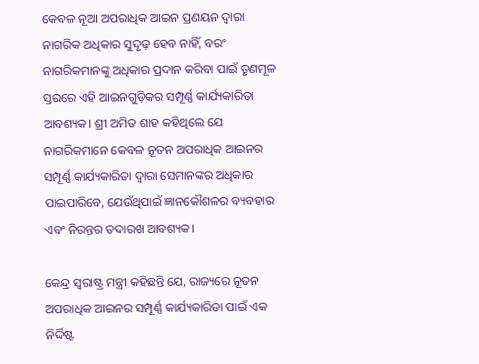କେବଳ ନୂଆ ଅପରାଧିକ ଆଇନ ପ୍ରଣୟନ ଦ୍ୱାରା ନାଗରିକ ଅଧିକାର ସୁଦୃଢ଼ ହେବ ନାହିଁ, ବରଂ ନାଗରିକମାନଙ୍କୁ ଅଧିକାର ପ୍ରଦାନ କରିବା ପାଇଁ ତୃଣମୂଳ ସ୍ତରରେ ଏହି ଆଇନଗୁଡ଼ିକର ସମ୍ପୂର୍ଣ୍ଣ କାର୍ଯ୍ୟକାରିତା ଆବଶ୍ୟକ। ଶ୍ରୀ ଅମିତ ଶାହ କହିଥିଲେ ଯେ ନାଗରିକମାନେ କେବଳ ନୂତନ ଅପରାଧିକ ଆଇନର ସମ୍ପୂର୍ଣ୍ଣ କାର୍ଯ୍ୟକାରିତା ଦ୍ୱାରା ସେମାନଙ୍କର ଅଧିକାର ପାଇପାରିବେ, ଯେଉଁଥିପାଇଁ ଜ୍ଞାନକୌଶଳର ବ୍ୟବହାର ଏବଂ ନିରନ୍ତର ତଦାରଖ ଆବଶ୍ୟକ।

କେନ୍ଦ୍ର ସ୍ୱରାଷ୍ଟ୍ର ମନ୍ତ୍ରୀ କହିଛନ୍ତି ଯେ, ରାଜ୍ୟରେ ନୂତନ ଅପରାଧିକ ଆଇନର ସମ୍ପୂର୍ଣ୍ଣ କାର୍ଯ୍ୟକାରିତା ପାଇଁ ଏକ ନିର୍ଦ୍ଦିଷ୍ଟ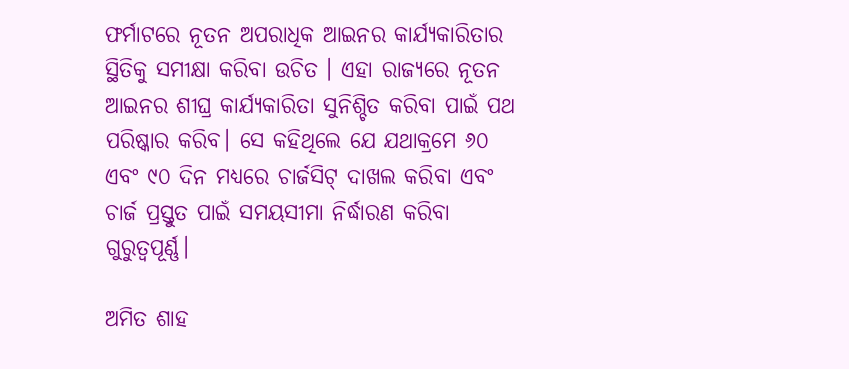ଫର୍ମାଟରେ ନୂତନ ଅପରାଧିକ ଆଇନର କାର୍ଯ୍ୟକାରିତାର ସ୍ଥିତିକୁ ସମୀକ୍ଷା କରିବା ଉଚିତ । ଏହା ରାଜ୍ୟରେ ନୂତନ ଆଇନର ଶୀଘ୍ର କାର୍ଯ୍ୟକାରିତା ସୁନିଶ୍ଚିତ କରିବା ପାଇଁ ପଥ ପରିଷ୍କାର କରିବ। ସେ କହିଥିଲେ ଯେ ଯଥାକ୍ରମେ ୬୦ ଏବଂ ୯୦ ଦିନ ମଧ୍ୟରେ ଚାର୍ଜସିଟ୍ ଦାଖଲ କରିବା ଏବଂ ଚାର୍ଜ ପ୍ରସ୍ତୁତ ପାଇଁ ସମୟସୀମା ନିର୍ଦ୍ଧାରଣ କରିବା ଗୁରୁତ୍ୱପୂର୍ଣ୍ଣ।

ଅମିତ ଶାହ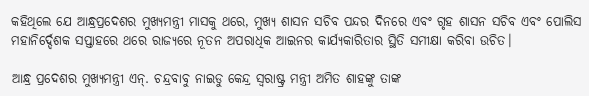କହିଥିଲେ ଯେ ଆନ୍ଧ୍ରପ୍ରଦେଶର ମୁଖ୍ୟମନ୍ତ୍ରୀ ମାସକୁ ଥରେ, ମୁଖ୍ୟ ଶାସନ ସଚିବ ପନ୍ଦର ଦିନରେ ଏବଂ ଗୃହ ଶାସନ ସଚିବ ଏବଂ ପୋଲିସ ମହାନିର୍ଦ୍ଦେଶକ ସପ୍ତାହରେ ଥରେ ରାଜ୍ୟରେ ନୂତନ ଅପରାଧିକ ଆଇନର କାର୍ଯ୍ୟକାରିତାର ସ୍ଥିତି ସମୀକ୍ଷା କରିବା ଉଚିତ।

ଆନ୍ଧ୍ର ପ୍ରଦେଶର ମୁଖ୍ୟମନ୍ତ୍ରୀ ଏନ୍. ଚନ୍ଦ୍ରବାବୁ ନାଇଡୁ କେନ୍ଦ୍ର ସ୍ୱରାଷ୍ଟ୍ର ମନ୍ତ୍ରୀ ଅମିତ ଶାହଙ୍କୁ ତାଙ୍କ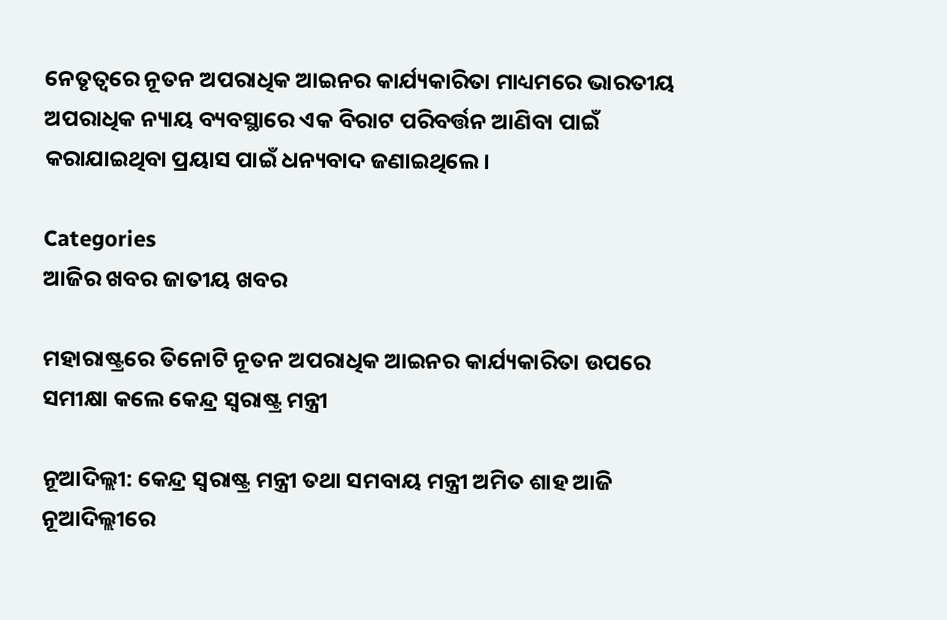ନେତୃତ୍ୱରେ ନୂତନ ଅପରାଧିକ ଆଇନର କାର୍ଯ୍ୟକାରିତା ମାଧ୍ୟମରେ ଭାରତୀୟ ଅପରାଧିକ ନ୍ୟାୟ ବ୍ୟବସ୍ଥାରେ ଏକ ବିରାଟ ପରିବର୍ତ୍ତନ ଆଣିବା ପାଇଁ କରାଯାଇଥିବା ପ୍ରୟାସ ପାଇଁ ଧନ୍ୟବାଦ ଜଣାଇଥିଲେ।

Categories
ଆଜିର ଖବର ଜାତୀୟ ଖବର

ମହାରାଷ୍ଟ୍ରରେ ତିନୋଟି ନୂତନ ଅପରାଧିକ ଆଇନର କାର୍ଯ୍ୟକାରିତା ଉପରେ ସମୀକ୍ଷା କଲେ କେନ୍ଦ୍ର ସ୍ୱରାଷ୍ଟ୍ର ମନ୍ତ୍ରୀ

ନୂଆଦିଲ୍ଲୀ: କେନ୍ଦ୍ର ସ୍ୱରାଷ୍ଟ୍ର ମନ୍ତ୍ରୀ ତଥା ସମବାୟ ମନ୍ତ୍ରୀ ଅମିତ ଶାହ ଆଜି ନୂଆଦିଲ୍ଲୀରେ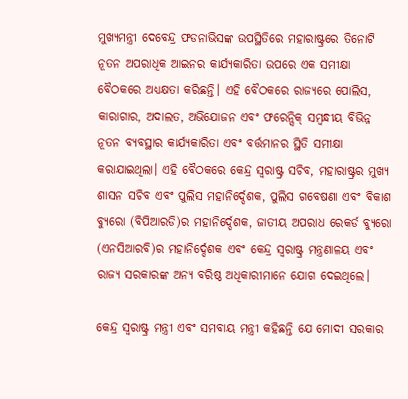ମୁଖ୍ୟମନ୍ତ୍ରୀ ଦେବେନ୍ଦ୍ର ଫଡନାଭିସଙ୍କ ଉପସ୍ଥିତିରେ ମହାରାଷ୍ଟ୍ରରେ ତିନୋଟି ନୂତନ ଅପରାଧିକ ଆଇନର କାର୍ଯ୍ୟକାରିତା ଉପରେ ଏକ ସମୀକ୍ଷା ବୈଠକରେ ଅଧ୍ୟକ୍ଷତା କରିଛନ୍ତି। ଏହି ବୈଠକରେ ରାଜ୍ୟରେ ପୋଲିସ, କାରାଗାର, ଅଦାଲତ, ଅଭିଯୋଜନ ଏବଂ ଫରେନ୍ସିକ୍ ସମ୍ବନ୍ଧୀୟ ବିଭିନ୍ନ ନୂତନ ବ୍ୟବସ୍ଥାର କାର୍ଯ୍ୟକାରିତା ଏବଂ ବର୍ତ୍ତମାନର ସ୍ଥିତି ସମୀକ୍ଷା କରାଯାଇଥିଲା। ଏହି ବୈଠକରେ କେନ୍ଦ୍ର ସ୍ୱରାଷ୍ଟ୍ର ସଚିବ, ମହାରାଷ୍ଟ୍ରର ମୁଖ୍ୟ ଶାସନ ସଚିବ ଏବଂ ପୁଲିସ ମହାନିର୍ଦ୍ଦେଶକ, ପୁଲିସ ଗବେଷଣା ଏବଂ ବିକାଶ ବ୍ୟୁରୋ (ବିପିଆରଡି)ର ମହାନିର୍ଦ୍ଦେଶକ, ଜାତୀୟ ଅପରାଧ ରେକର୍ଡ ବ୍ୟୁରୋ (ଏନସିଆରବି)ର ମହାନିର୍ଦ୍ଦେଶକ ଏବଂ କେନ୍ଦ୍ର ସ୍ୱରାଷ୍ଟ୍ର ମନ୍ତ୍ରଣାଳୟ ଏବଂ ରାଜ୍ୟ ସରକାରଙ୍କ ଅନ୍ୟ ବରିଷ୍ଠ ଅଧିକାରୀମାନେ ଯୋଗ ଦେଇଥିଲେ।

କେନ୍ଦ୍ର ସ୍ୱରାଷ୍ଟ୍ର ମନ୍ତ୍ରୀ ଏବଂ ସମବାୟ ମନ୍ତ୍ରୀ କହିଛନ୍ତି ଯେ ମୋଦୀ ସରକାର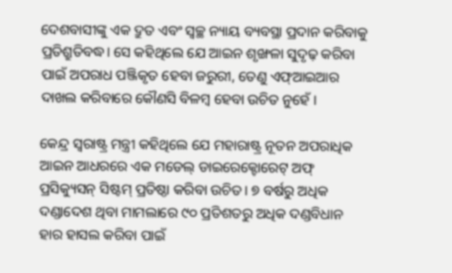ଦେଶବାସୀଙ୍କୁ ଏକ ଦ୍ରୁତ ଏବଂ ସ୍ୱଚ୍ଛ ନ୍ୟାୟ ବ୍ୟବସ୍ଥା ପ୍ରଦାନ କରିବାକୁ ପ୍ରତିଶ୍ରୁତିବଦ୍ଧ। ସେ କହିଥିଲେ ଯେ ଆଇନ ଶୃଙ୍ଖଳା ସୁଦୃଢ଼ କରିବା ପାଇଁ ଅପରାଧ ପଞ୍ଜିକୃତ ହେବା ଜରୁରୀ, ତେଣୁ ଏଫ୍ଆଇଆର ଦାଖଲ କରିବାରେ କୌଣସି ବିଳମ୍ବ ହେବା ଉଚିତ ନୁହେଁ।

କେନ୍ଦ୍ର ସ୍ୱରାଷ୍ଟ୍ର ମନ୍ତ୍ରୀ କହିଥିଲେ ଯେ ମହାରାଷ୍ଟ୍ର ନୂତନ ଅପରାଧିକ ଆଇନ ଆଧରରେ ଏକ ମଡେଲ୍ ଡାଇରେକ୍ଟୋରେଟ୍ ଅଫ୍ ପ୍ରସିକ୍ୟୁସନ୍ ସିଷ୍ଟମ୍ ପ୍ରତିଷ୍ଠା କରିବା ଉଚିତ। ୭ ବର୍ଷରୁ ଅଧିକ ଦଣ୍ଡାଦେଶ ଥିବା ମାମଲାରେ ୯୦ ପ୍ରତିଶତରୁ ଅଧିକ ଦଣ୍ଡବିଧାନ ହାର ହାସଲ କରିବା ପାଇଁ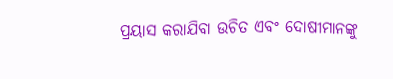ପ୍ରୟାସ କରାଯିବା ଉଚିତ ଏବଂ ଦୋଷୀମାନଙ୍କୁ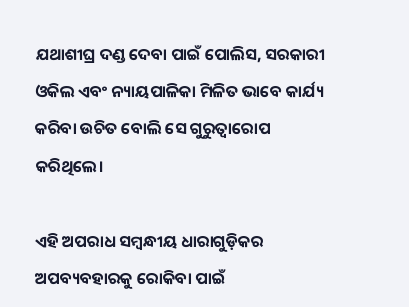ଯଥାଶୀଘ୍ର ଦଣ୍ଡ ଦେବା ପାଇଁ ପୋଲିସ, ସରକାରୀ ଓକିଲ ଏବଂ ନ୍ୟାୟପାଳିକା ମିଳିତ ଭାବେ କାର୍ଯ୍ୟ କରିବା ଉଚିତ ବୋଲି ସେ ଗୁରୁତ୍ୱାରୋପ କରିଥିଲେ।

ଏହି ଅପରାଧ ସମ୍ବନ୍ଧୀୟ ଧାରାଗୁଡ଼ିକର ଅପବ୍ୟବହାରକୁ ରୋକିବା ପାଇଁ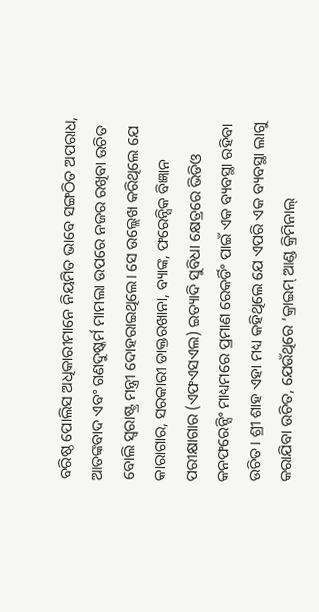ବରିଷ୍ଠ ପୋଲିସ ଅଧିକାରୀମାନେ ନିୟମିତ ଭାବେ ସଙ୍ଗଠିତ ଅପରାଧ, ଆତଙ୍କବାଦ ଏବଂ ଗଣଦୁଷ୍କର୍ମ ମାମଲା ଉପରେ ନଜର ରଖିବା ଉଚିତ ବୋଲି ସ୍ୱରାଷ୍ଟ୍ର ମନ୍ତ୍ରୀ ଦୋହରାଇଥିଲେ। ସେ ଉଲ୍ଲେଖ କରିଥିଲେ ଯେ କାରାଗାର, ସରକାରୀ ଡାକ୍ତରଖାନା, ବ୍ୟାଙ୍କ, ଫରେନ୍ସିକ ବିଜ୍ଞାନ ପରୀକ୍ଷାଗାର (ଏଫଏସଏଲ) ଇତ୍ୟାଦି ସୁବିଧା କ୍ଷେତ୍ରରେ ଭିଡିଓ କନଫରେନ୍ସିଂ ମାଧ୍ୟମରେ ପ୍ରମାଣ ରେକର୍ଡିଂ ପାଇଁ ଏକ ବ୍ୟବସ୍ଥା ରହିବା ଉଚିତ। ଶ୍ରୀ ଶାହ ଏହା ମଧ୍ୟ କହିଥିଲେ ଯେ ଏପରି ଏକ ବ୍ୟବସ୍ଥା ଲାଗୁ କରାଯିବା ଉଚିତ, ଯେଉଁଥିରେ ‘କ୍ରାଇମ୍ ଆଣ୍ଡ କ୍ରିମିନାଲ୍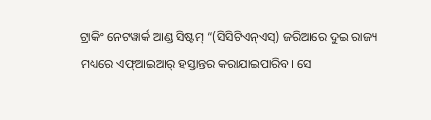ଟ୍ରାକିଂ ନେଟୱାର୍କ ଆଣ୍ଡ ସିଷ୍ଟମ୍ “(ସିସିଟିଏନ୍ଏସ୍) ଜରିଆରେ ଦୁଇ ରାଜ୍ୟ ମଧ୍ୟରେ ଏଫ୍ଆଇଆର୍ ହସ୍ତାନ୍ତର କରାଯାଇପାରିବ। ସେ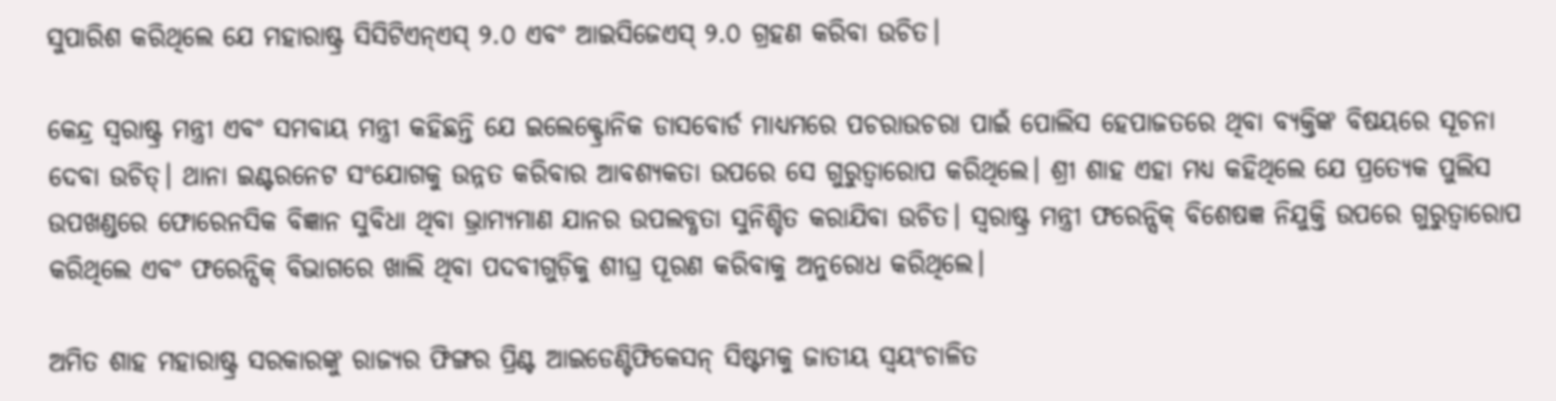ସୁପାରିଶ କରିଥିଲେ ଯେ ମହାରାଷ୍ଟ୍ର ସିସିଟିଏନ୍ଏସ୍ ୨.୦ ଏବଂ ଆଇସିଜେଏସ୍ ୨.୦ ଗ୍ରହଣ କରିବା ଉଚିତ।

କେନ୍ଦ୍ର ସ୍ୱରାଷ୍ଟ୍ର ମନ୍ତ୍ରୀ ଏବଂ ସମବାୟ ମନ୍ତ୍ରୀ କହିଛନ୍ତି ଯେ ଇଲେକ୍ଟ୍ରୋନିକ ଡାସବୋର୍ଡ ମାଧ୍ୟମରେ ପଚରାଉଚରା ପାଇଁ ପୋଲିସ ହେପାଜତରେ ଥିବା ବ୍ୟକ୍ତିଙ୍କ ବିଷୟରେ ସୂଚନା ଦେବା ଉଚିତ୍। ଥାନା ଇଣ୍ଟରନେଟ ସଂଯୋଗକୁ ଉନ୍ନତ କରିବାର ଆବଶ୍ୟକତା ଉପରେ ସେ ଗୁରୁତ୍ୱାରୋପ କରିଥିଲେ। ଶ୍ରୀ ଶାହ ଏହା ମଧ୍ୟ କହିଥିଲେ ଯେ ପ୍ରତ୍ୟେକ ପୁଲିସ ଉପଖଣ୍ଡରେ ଫୋରେନସିକ ବିଜ୍ଞାନ ସୁବିଧା ଥିବା ଭ୍ରାମ୍ୟମାଣ ଯାନର ଉପଲବ୍ଧତା ସୁନିଶ୍ଚିତ କରାଯିବା ଉଚିତ। ସ୍ୱରାଷ୍ଟ୍ର ମନ୍ତ୍ରୀ ଫରେନ୍ସିକ୍ ବିଶେଷଜ୍ଞ ନିଯୁକ୍ତି ଉପରେ ଗୁରୁତ୍ୱାରୋପ କରିଥିଲେ ଏବଂ ଫରେନ୍ସିକ୍ ବିଭାଗରେ ଖାଲି ଥିବା ପଦବୀଗୁଡ଼ିକୁ ଶୀଘ୍ର ପୂରଣ କରିବାକୁ ଅନୁରୋଧ କରିଥିଲେ।

ଅମିତ ଶାହ ମହାରାଷ୍ଟ୍ର ସରକାରଙ୍କୁ ରାଜ୍ୟର ଫିଙ୍ଗର ପ୍ରିଣ୍ଟ ଆଇଡେଣ୍ଟିଫିକେସନ୍ ସିଷ୍ଟମକୁ ଜାତୀୟ ସ୍ୱୟଂଚାଳିତ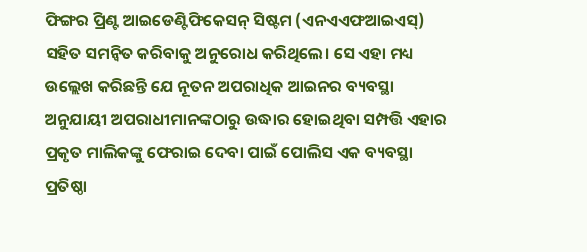ଫିଙ୍ଗର ପ୍ରିଣ୍ଟ ଆଇଡେଣ୍ଟିଫିକେସନ୍ ସିଷ୍ଟମ (ଏନଏଏଫଆଇଏସ୍‍) ସହିତ ସମନ୍ୱିତ କରିବାକୁ ଅନୁରୋଧ କରିଥିଲେ। ସେ ଏହା ମଧ୍ୟ ଉଲ୍ଲେଖ କରିଛନ୍ତି ଯେ ନୂତନ ଅପରାଧିକ ଆଇନର ବ୍ୟବସ୍ଥା ଅନୁଯାୟୀ ଅପରାଧୀମାନଙ୍କଠାରୁ ଉଦ୍ଧାର ହୋଇଥିବା ସମ୍ପତ୍ତି ଏହାର ପ୍ରକୃତ ମାଲିକଙ୍କୁ ଫେରାଇ ଦେବା ପାଇଁ ପୋଲିସ ଏକ ବ୍ୟବସ୍ଥା ପ୍ରତିଷ୍ଠା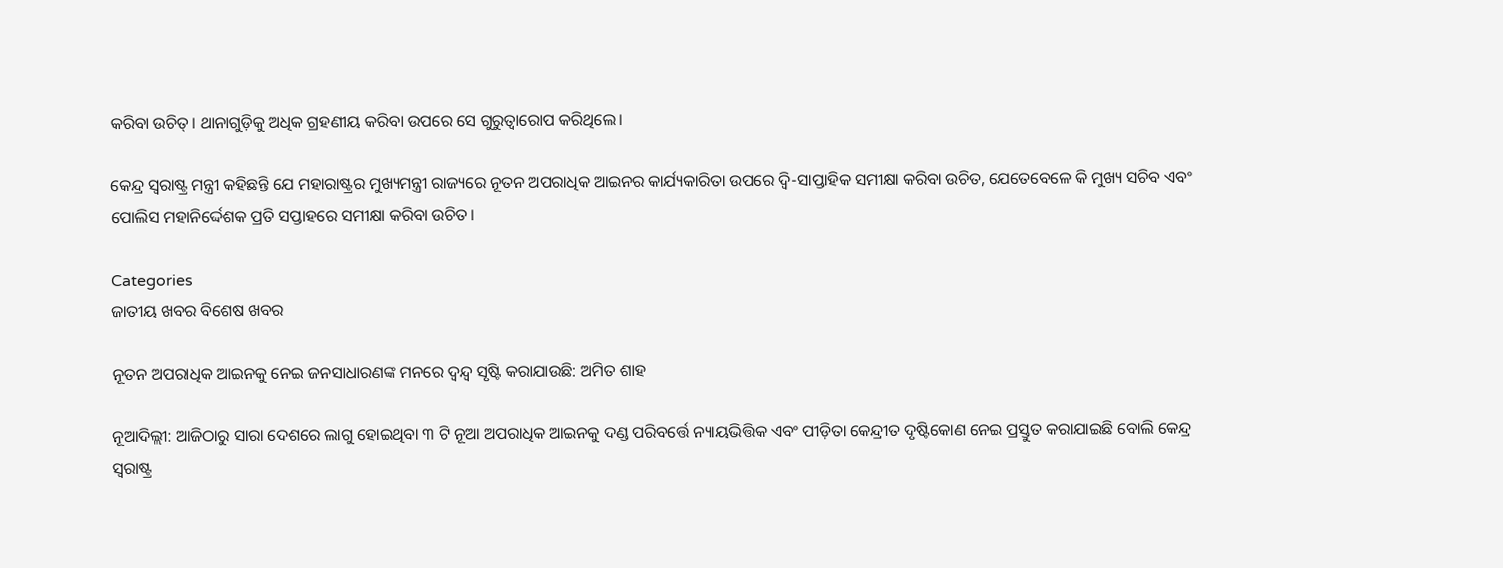କରିବା ଉଚିତ୍। ଥାନାଗୁଡ଼ିକୁ ଅଧିକ ଗ୍ରହଣୀୟ କରିବା ଉପରେ ସେ ଗୁରୁତ୍ୱାରୋପ କରିଥିଲେ।

କେନ୍ଦ୍ର ସ୍ୱରାଷ୍ଟ୍ର ମନ୍ତ୍ରୀ କହିଛନ୍ତି ଯେ ମହାରାଷ୍ଟ୍ରର ମୁଖ୍ୟମନ୍ତ୍ରୀ ରାଜ୍ୟରେ ନୂତନ ଅପରାଧିକ ଆଇନର କାର୍ଯ୍ୟକାରିତା ଉପରେ ଦ୍ୱି-ସାପ୍ତାହିକ ସମୀକ୍ଷା କରିବା ଉଚିତ, ଯେତେବେଳେ କି ମୁଖ୍ୟ ସଚିବ ଏବଂ ପୋଲିସ ମହାନିର୍ଦ୍ଦେଶକ ପ୍ରତି ସପ୍ତାହରେ ସମୀକ୍ଷା କରିବା ଉଚିତ।

Categories
ଜାତୀୟ ଖବର ବିଶେଷ ଖବର

ନୂତନ ଅପରାଧିକ ଆଇନକୁ ନେଇ ଜନସାଧାରଣଙ୍କ ମନରେ ଦ୍ୱନ୍ଦ୍ୱ ସୃଷ୍ଟି କରାଯାଉଛି: ଅମିତ ଶାହ

ନୂଆଦିଲ୍ଲୀ: ଆଜିଠାରୁ ସାରା ଦେଶରେ ଲାଗୁ ହୋଇଥିବା ୩ ଟି ନୂଆ ଅପରାଧିକ ଆଇନକୁ ଦଣ୍ଡ ପରିବର୍ତ୍ତେ ନ୍ୟାୟଭିତ୍ତିକ ଏବଂ ପୀଡ଼ିତା କେନ୍ଦ୍ରୀତ ଦୃଷ୍ଟିକୋଣ ନେଇ ପ୍ରସ୍ତୁତ କରାଯାଇଛି ବୋଲି କେନ୍ଦ୍ର ସ୍ୱରାଷ୍ଟ୍ର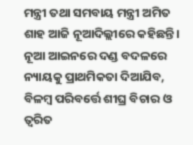ମନ୍ତ୍ରୀ ତଥା ସମବାୟ ମନ୍ତ୍ରୀ ଅମିତ ଶାହ ଆଜି ନୂଆଦିଲ୍ଲୀରେ କହିଛନ୍ତି। ନୂଆ ଆଇନରେ ଦଣ୍ଡ ବଦଳରେ ନ୍ୟାୟକୁ ପ୍ରାଥମିକତା ଦିଆଯିବ, ବିଳମ୍ବ ପରିବର୍ତ୍ତେ ଶୀଘ୍ର ବିଚାର ଓ ତ୍ୱରିତ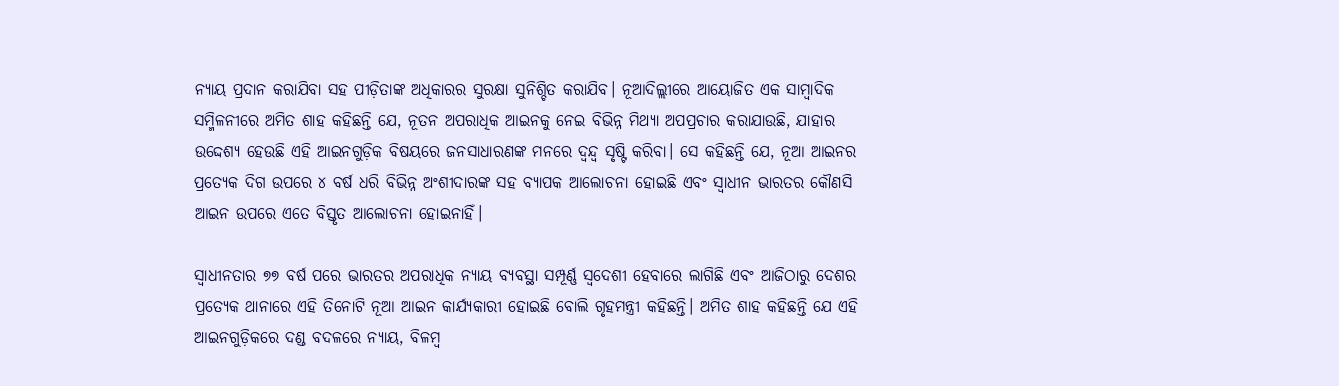ନ୍ୟାୟ ପ୍ରଦାନ କରାଯିବା ସହ ପୀଡ଼ିତାଙ୍କ ଅଧିକାରର ସୁରକ୍ଷା ସୁନିଶ୍ଚିତ କରାଯିବ। ନୂଆଦିଲ୍ଲୀରେ ଆୟୋଜିତ ଏକ ସାମ୍ବାଦିକ ସମ୍ମିଳନୀରେ ଅମିତ ଶାହ କହିଛନ୍ତି ଯେ, ନୂତନ ଅପରାଧିକ ଆଇନକୁ ନେଇ ବିଭିନ୍ନ ମିଥ୍ୟା ଅପପ୍ରଚାର କରାଯାଉଛି, ଯାହାର ଉଦ୍ଦେଶ୍ୟ ହେଉଛି ଏହି ଆଇନଗୁଡ଼ିକ ବିଷୟରେ ଜନସାଧାରଣଙ୍କ ମନରେ ଦ୍ୱନ୍ଦ୍ୱ ସୃଷ୍ଟି କରିବା। ସେ କହିଛନ୍ତି ଯେ, ନୂଆ ଆଇନର ପ୍ରତ୍ୟେକ ଦିଗ ଉପରେ ୪ ବର୍ଷ ଧରି ବିଭିନ୍ନ ଅଂଶୀଦାରଙ୍କ ସହ ବ୍ୟାପକ ଆଲୋଚନା ହୋଇଛି ଏବଂ ସ୍ୱାଧୀନ ଭାରତର କୌଣସି ଆଇନ ଉପରେ ଏତେ ବିସ୍ତୃତ ଆଲୋଚନା ହୋଇନାହିଁ।

ସ୍ୱାଧୀନତାର ୭୭ ବର୍ଷ ପରେ ଭାରତର ଅପରାଧିକ ନ୍ୟାୟ ବ୍ୟବସ୍ଥା ସମ୍ପୂର୍ଣ୍ଣ ସ୍ୱଦେଶୀ ହେବାରେ ଲାଗିଛି ଏବଂ ଆଜିଠାରୁ ଦେଶର ପ୍ରତ୍ୟେକ ଥାନାରେ ଏହି ତିନୋଟି ନୂଆ ଆଇନ କାର୍ଯ୍ୟକାରୀ ହୋଇଛି ବୋଲି ଗୃହମନ୍ତ୍ରୀ କହିଛନ୍ତି। ଅମିତ ଶାହ କହିଛନ୍ତି ଯେ ଏହି ଆଇନଗୁଡ଼ିକରେ ଦଣ୍ଡ ବଦଳରେ ନ୍ୟାୟ, ବିଳମ୍ବ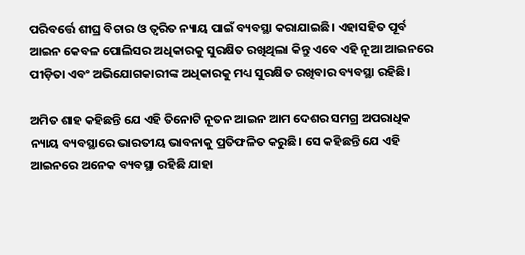ପରିବର୍ତ୍ତେ ଶୀଘ୍ର ବିଚାର ଓ ତ୍ୱରିତ ନ୍ୟାୟ ପାଇଁ ବ୍ୟବସ୍ଥା କରାଯାଇଛି। ଏହାସହିତ ପୂର୍ବ ଆଇନ କେବଳ ପୋଲିସର ଅଧିକାରକୁ ସୁରକ୍ଷିତ ରଖିଥିଲା କିନ୍ତୁ ଏବେ ଏହି ନୂଆ ଆଇନରେ ପୀଡ଼ିତା ଏବଂ ଅଭିଯୋଗକାରୀଙ୍କ ଅଧିକାରକୁ ମଧ୍ୟ ସୁରକ୍ଷିତ ରଖିବାର ବ୍ୟବସ୍ଥା ରହିଛି।

ଅମିତ ଶାହ କହିଛନ୍ତି ଯେ ଏହି ତିନୋଟି ନୂତନ ଆଇନ ଆମ ଦେଶର ସମଗ୍ର ଅପରାଧିକ ନ୍ୟାୟ ବ୍ୟବସ୍ଥାରେ ଭାରତୀୟ ଭାବନାକୁ ପ୍ରତିଫଳିତ କରୁଛି। ସେ କହିଛନ୍ତି ଯେ ଏହି ଆଇନରେ ଅନେକ ବ୍ୟବସ୍ଥା ରହିଛି ଯାହା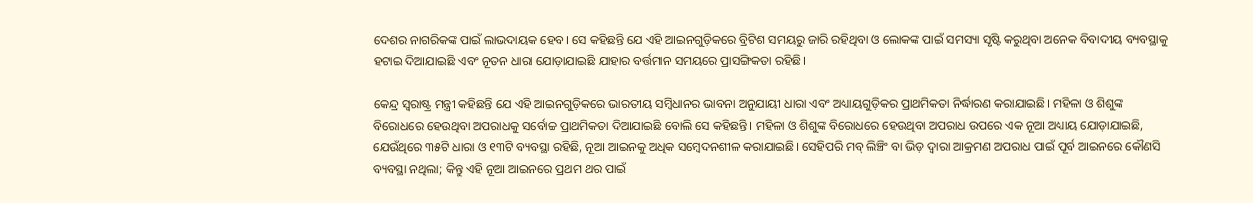ଦେଶର ନାଗରିକଙ୍କ ପାଇଁ ଲାଭଦାୟକ ହେବ। ସେ କହିଛନ୍ତି ଯେ ଏହି ଆଇନଗୁଡ଼ିକରେ ବ୍ରିଟିଶ ସମୟରୁ ଜାରି ରହିଥିବା ଓ ଲୋକଙ୍କ ପାଇଁ ସମସ୍ୟା ସୃଷ୍ଟି କରୁଥିବା ଅନେକ ବିବାଦୀୟ ବ୍ୟବସ୍ଥାକୁ ହଟାଇ ଦିଆଯାଇଛି ଏବଂ ନୂତନ ଧାରା ଯୋଡ଼ାଯାଇଛି ଯାହାର ବର୍ତ୍ତମାନ ସମୟରେ ପ୍ରାସଙ୍ଗିକତା ରହିଛି।

କେନ୍ଦ୍ର ସ୍ୱରାଷ୍ଟ୍ର ମନ୍ତ୍ରୀ କହିଛନ୍ତି ଯେ ଏହି ଆଇନଗୁଡ଼ିକରେ ଭାରତୀୟ ସମ୍ବିଧାନର ଭାବନା ଅନୁଯାୟୀ ଧାରା ଏବଂ ଅଧ୍ୟାୟଗୁଡ଼ିକର ପ୍ରାଥମିକତା ନିର୍ଦ୍ଧାରଣ କରାଯାଇଛି। ମହିଳା ଓ ଶିଶୁଙ୍କ ବିରୋଧରେ ହେଉଥିବା ଅପରାଧକୁ ସର୍ବୋଚ୍ଚ ପ୍ରାଥମିକତା ଦିଆଯାଇଛି ବୋଲି ସେ କହିଛନ୍ତି। ମହିଳା ଓ ଶିଶୁଙ୍କ ବିରୋଧରେ ହେଉଥିବା ଅପରାଧ ଉପରେ ଏକ ନୂଆ ଅଧ୍ୟାୟ ଯୋଡ଼ାଯାଇଛି, ଯେଉଁଥିରେ ୩୫ଟି ଧାରା ଓ ୧୩ଟି ବ୍ୟବସ୍ଥା ରହିଛି, ନୂଆ ଆଇନକୁ ଅଧିକ ସମ୍ବେଦନଶୀଳ କରାଯାଇଛି। ସେହିପରି ମବ୍ ଲିଞ୍ଚିଂ ବା ଭିଡ଼ ଦ୍ୱାରା ଆକ୍ରମଣ ଅପରାଧ ପାଇଁ ପୂର୍ବ ଆଇନରେ କୌଣସି ବ୍ୟବସ୍ଥା ନଥିଲା; କିନ୍ତୁ ଏହି ନୂଆ ଆଇନରେ ପ୍ରଥମ ଥର ପାଇଁ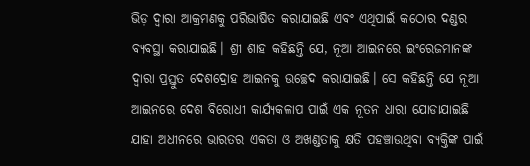ଭିଡ଼ ଦ୍ୱାରା ଆକ୍ରମଣକୁ ପରିଭାଷିତ କରାଯାଇଛି ଏବଂ ଏଥିପାଇଁ କଠୋର ଦଣ୍ଡର ବ୍ୟବସ୍ଥା କରାଯାଇଛି। ଶ୍ରୀ ଶାହ କହିଛନ୍ତି ଯେ, ନୂଆ ଆଇନରେ ଇଂରେଜମାନଙ୍କ ଦ୍ୱାରା ପ୍ରସ୍ତୁତ ଦେଶଦ୍ରୋହ ଆଇନକୁ ଉଚ୍ଛେଦ କରାଯାଇଛି। ସେ କହିଛନ୍ତି ଯେ ନୂଆ ଆଇନରେ ଦେଶ ବିରୋଧୀ କାର୍ଯ୍ୟକଳାପ ପାଇଁ ଏକ ନୂତନ ଧାରା ଯୋଡାଯାଇଛି ଯାହା ଅଧୀନରେ ଭାରତର ଏକତା ଓ ଅଖଣ୍ଡତାକୁ କ୍ଷତି ପହଞ୍ଚାଉଥିବା ବ୍ୟକ୍ତିଙ୍କ ପାଇଁ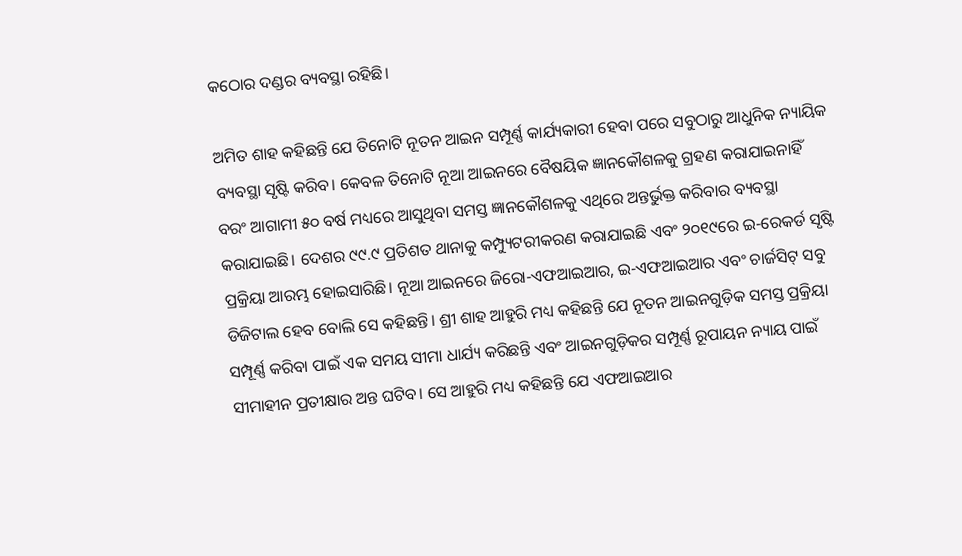କଠୋର ଦଣ୍ଡର ବ୍ୟବସ୍ଥା ରହିଛି।

ଅମିତ ଶାହ କହିଛନ୍ତି ଯେ ତିନୋଟି ନୂତନ ଆଇନ ସମ୍ପୂର୍ଣ୍ଣ କାର୍ଯ୍ୟକାରୀ ହେବା ପରେ ସବୁଠାରୁ ଆଧୁନିକ ନ୍ୟାୟିକ ବ୍ୟବସ୍ଥା ସୃଷ୍ଟି କରିବ। କେବଳ ତିନୋଟି ନୂଆ ଆଇନରେ ବୈଷୟିକ ଜ୍ଞାନକୌଶଳକୁ ଗ୍ରହଣ କରାଯାଇନାହିଁ ବରଂ ଆଗାମୀ ୫୦ ବର୍ଷ ମଧ୍ୟରେ ଆସୁଥିବା ସମସ୍ତ ଜ୍ଞାନକୌଶଳକୁ ଏଥିରେ ଅନ୍ତର୍ଭୁକ୍ତ କରିବାର ବ୍ୟବସ୍ଥା କରାଯାଇଛି। ଦେଶର ୯୯.୯ ପ୍ରତିଶତ ଥାନାକୁ କମ୍ପ୍ୟୁଟରୀକରଣ କରାଯାଇଛି ଏବଂ ୨୦୧୯ରେ ଇ-ରେକର୍ଡ ସୃଷ୍ଟି ପ୍ରକ୍ରିୟା ଆରମ୍ଭ ହୋଇସାରିଛି। ନୂଆ ଆଇନରେ ଜିରୋ-ଏଫଆଇଆର, ଇ-ଏଫଆଇଆର ଏବଂ ଚାର୍ଜସିଟ୍ ସବୁ ଡିଜିଟାଲ ହେବ ବୋଲି ସେ କହିଛନ୍ତି। ଶ୍ରୀ ଶାହ ଆହୁରି ମଧ୍ୟ କହିଛନ୍ତି ଯେ ନୂତନ ଆଇନଗୁଡ଼ିକ ସମସ୍ତ ପ୍ରକ୍ରିୟା ସମ୍ପୂର୍ଣ୍ଣ କରିବା ପାଇଁ ଏକ ସମୟ ସୀମା ଧାର୍ଯ୍ୟ କରିଛନ୍ତି ଏବଂ ଆଇନଗୁଡ଼ିକର ସମ୍ପୂର୍ଣ୍ଣ ରୂପାୟନ ନ୍ୟାୟ ପାଇଁ ସୀମାହୀନ ପ୍ରତୀକ୍ଷାର ଅନ୍ତ ଘଟିବ। ସେ ଆହୁରି ମଧ୍ୟ କହିଛନ୍ତି ଯେ ଏଫଆଇଆର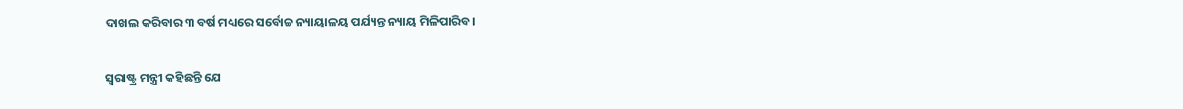ଦାଖଲ କରିବାର ୩ ବର୍ଷ ମଧ୍ୟରେ ସର୍ବୋଚ୍ଚ ନ୍ୟାୟାଳୟ ପର୍ଯ୍ୟନ୍ତ ନ୍ୟାୟ ମିଳିପାରିବ।

ସ୍ୱରାଷ୍ଟ୍ର ମନ୍ତ୍ରୀ କହିଛନ୍ତି ଯେ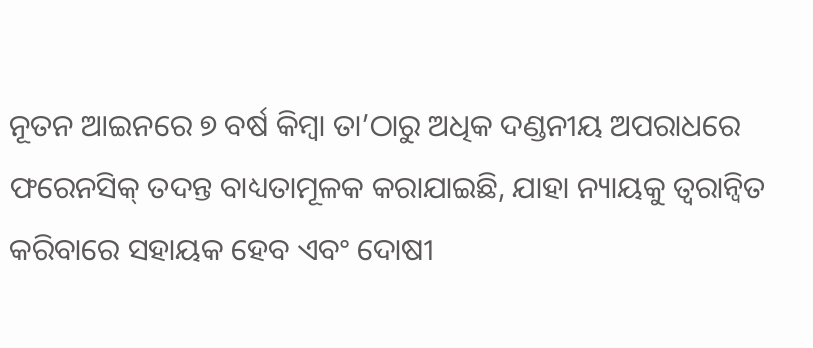ନୂତନ ଆଇନରେ ୭ ବର୍ଷ କିମ୍ବା ତା’ଠାରୁ ଅଧିକ ଦଣ୍ଡନୀୟ ଅପରାଧରେ ଫରେନସିକ୍ ତଦନ୍ତ ବାଧ୍ୟତାମୂଳକ କରାଯାଇଛି, ଯାହା ନ୍ୟାୟକୁ ତ୍ୱରାନ୍ୱିତ କରିବାରେ ସହାୟକ ହେବ ଏବଂ ଦୋଷୀ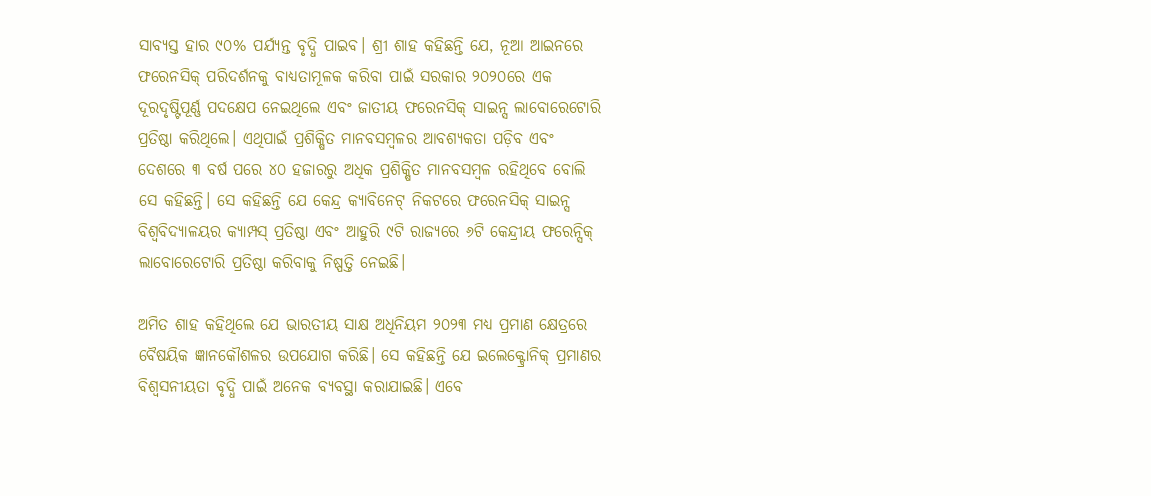ସାବ୍ୟସ୍ତ ହାର ୯୦% ପର୍ଯ୍ୟନ୍ତ ବୃଦ୍ଧି ପାଇବ। ଶ୍ରୀ ଶାହ କହିଛନ୍ତି ଯେ, ନୂଆ ଆଇନରେ ଫରେନସିକ୍ ପରିଦର୍ଶନକୁ ବାଧ୍ୟତାମୂଳକ କରିବା ପାଇଁ ସରକାର ୨୦୨୦ରେ ଏକ ଦୂରଦୃଷ୍ଟିପୂର୍ଣ୍ଣ ପଦକ୍ଷେପ ନେଇଥିଲେ ଏବଂ ଜାତୀୟ ଫରେନସିକ୍ ସାଇନ୍ସ ଲାବୋରେଟୋରି ପ୍ରତିଷ୍ଠା କରିଥିଲେ। ଏଥିପାଇଁ ପ୍ରଶିକ୍ଷିତ ମାନବସମ୍ବଳର ଆବଶ୍ୟକତା ପଡ଼ିବ ଏବଂ ଦେଶରେ ୩ ବର୍ଷ ପରେ ୪୦ ହଜାରରୁ ଅଧିକ ପ୍ରଶିକ୍ଷିତ ମାନବସମ୍ବଳ ରହିଥିବେ ବୋଲି ସେ କହିଛନ୍ତି। ସେ କହିଛନ୍ତି ଯେ କେନ୍ଦ୍ର କ୍ୟାବିନେଟ୍ ନିକଟରେ ଫରେନସିକ୍ ସାଇନ୍ସ ବିଶ୍ୱବିଦ୍ୟାଳୟର କ୍ୟାମ୍ପସ୍ ପ୍ରତିଷ୍ଠା ଏବଂ ଆହୁରି ୯ଟି ରାଜ୍ୟରେ ୬ଟି କେନ୍ଦ୍ରୀୟ ଫରେନ୍ସିକ୍ ଲାବୋରେଟୋରି ପ୍ରତିଷ୍ଠା କରିବାକୁ ନିଷ୍ପତ୍ତି ନେଇଛି।

ଅମିତ ଶାହ କହିଥିଲେ ଯେ ଭାରତୀୟ ସାକ୍ଷ ଅଧିନିୟମ ୨୦୨୩ ମଧ୍ୟ ପ୍ରମାଣ କ୍ଷେତ୍ରରେ ବୈଷୟିକ ଜ୍ଞାନକୌଶଳର ଉପଯୋଗ କରିଛି। ସେ କହିଛନ୍ତି ଯେ ଇଲେକ୍ଟ୍ରୋନିକ୍ ପ୍ରମାଣର ବିଶ୍ୱସନୀୟତା ବୃଦ୍ଧି ପାଇଁ ଅନେକ ବ୍ୟବସ୍ଥା କରାଯାଇଛି। ଏବେ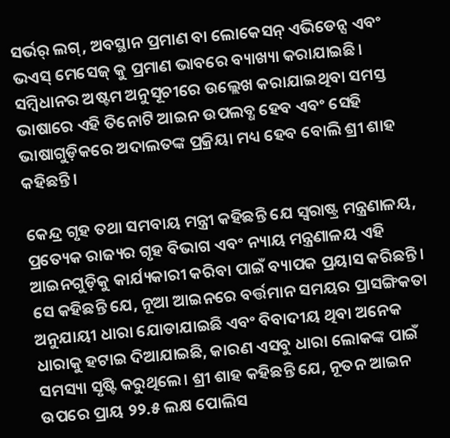ସର୍ଭର୍ ଲଗ୍, ଅବସ୍ଥାନ ପ୍ରମାଣ ବା ଲୋକେସନ୍‌ ଏଭିଡେନ୍ସ ଏବଂ ଭଏସ୍ ମେସେଜ୍ କୁ ପ୍ରମାଣ ଭାବରେ ବ୍ୟାଖ୍ୟା କରାଯାଇଛି। ସମ୍ବିଧାନର ଅଷ୍ଟମ ଅନୁସୂଚୀରେ ଉଲ୍ଲେଖ କରାଯାଇଥିବା ସମସ୍ତ ଭାଷାରେ ଏହି ତିନୋଟି ଆଇନ ଉପଲବ୍ଧ ହେବ ଏବଂ ସେହି ଭାଷାଗୁଡ଼ିକରେ ଅଦାଲତଙ୍କ ପ୍ରକ୍ରିୟା ମଧ୍ୟ ହେବ ବୋଲି ଶ୍ରୀ ଶାହ କହିଛନ୍ତି।

କେନ୍ଦ୍ର ଗୃହ ତଥା ସମବାୟ ମନ୍ତ୍ରୀ କହିଛନ୍ତି ଯେ ସ୍ୱରାଷ୍ଟ୍ର ମନ୍ତ୍ରଣାଳୟ, ପ୍ରତ୍ୟେକ ରାଜ୍ୟର ଗୃହ ବିଭାଗ ଏବଂ ନ୍ୟାୟ ମନ୍ତ୍ରଣାଳୟ ଏହି ଆଇନଗୁଡ଼ିକୁ କାର୍ଯ୍ୟକାରୀ କରିବା ପାଇଁ ବ୍ୟାପକ ପ୍ରୟାସ କରିଛନ୍ତି। ସେ କହିଛନ୍ତି ଯେ, ନୂଆ ଆଇନରେ ବର୍ତ୍ତମାନ ସମୟର ପ୍ରାସଙ୍ଗିକତା ଅନୁଯାୟୀ ଧାରା ଯୋଡାଯାଇଛି ଏବଂ ବିବାଦୀୟ ଥିବା ଅନେକ ଧାରାକୁ ହଟାଇ ଦିଆଯାଇଛି, କାରଣ ଏସବୁ ଧାରା ଲୋକଙ୍କ ପାଇଁ ସମସ୍ୟା ସୃଷ୍ଟି କରୁଥିଲେ। ଶ୍ରୀ ଶାହ କହିଛନ୍ତି ଯେ, ନୂତନ ଆଇନ ଉପରେ ପ୍ରାୟ ୨୨.୫ ଲକ୍ଷ ପୋଲିସ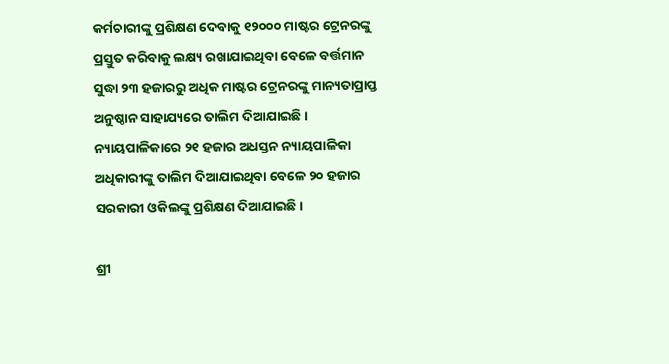କର୍ମଚାରୀଙ୍କୁ ପ୍ରଶିକ୍ଷଣ ଦେବାକୁ ୧୨୦୦୦ ମାଷ୍ଟର ଟ୍ରେନରଙ୍କୁ ପ୍ରସ୍ତୁତ କରିବାକୁ ଲକ୍ଷ୍ୟ ରଖାଯାଇଥିବା ବେଳେ ବର୍ତ୍ତମାନ ସୁଦ୍ଧା ୨୩ ହଜାରରୁ ଅଧିକ ମାଷ୍ଟର ଟ୍ରେନରଙ୍କୁ ମାନ୍ୟତାପ୍ରାପ୍ତ ଅନୁଷ୍ଠାନ ସାହାଯ୍ୟରେ ତାଲିମ ଦିଆଯାଇଛି। ନ୍ୟାୟପାଳିକାରେ ୨୧ ହଜାର ଅଧସ୍ତନ ନ୍ୟାୟପାଳିକା ଅଧିକାରୀଙ୍କୁ ତାଲିମ ଦିଆଯାଇଥିବା ବେଳେ ୨୦ ହଜାର ସରକାରୀ ଓକିଲଙ୍କୁ ପ୍ରଶିକ୍ଷଣ ଦିଆଯାଇଛି।

ଶ୍ରୀ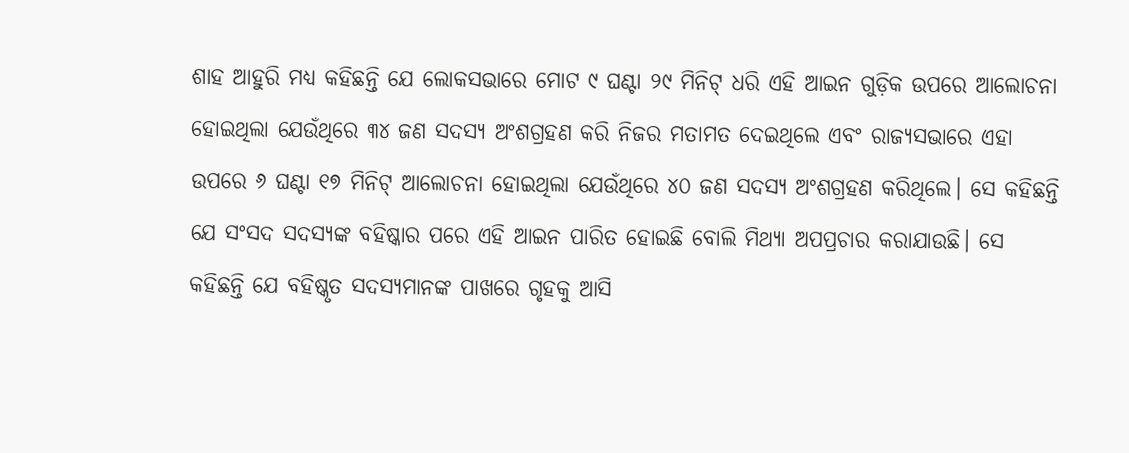ଶାହ ଆହୁରି ମଧ୍ୟ କହିଛନ୍ତି ଯେ ଲୋକସଭାରେ ମୋଟ ୯ ଘଣ୍ଟା ୨୯ ମିନିଟ୍ ଧରି ଏହି ଆଇନ ଗୁଡ଼ିକ ଉପରେ ଆଲୋଚନା ହୋଇଥିଲା ଯେଉଁଥିରେ ୩୪ ଜଣ ସଦସ୍ୟ ଅଂଶଗ୍ରହଣ କରି ନିଜର ମତାମତ ଦେଇଥିଲେ ଏବଂ ରାଜ୍ୟସଭାରେ ଏହା ଉପରେ ୬ ଘଣ୍ଟା ୧୭ ମିନିଟ୍ ଆଲୋଚନା ହୋଇଥିଲା ଯେଉଁଥିରେ ୪୦ ଜଣ ସଦସ୍ୟ ଅଂଶଗ୍ରହଣ କରିଥିଲେ। ସେ କହିଛନ୍ତି ଯେ ସଂସଦ ସଦସ୍ୟଙ୍କ ବହିଷ୍କାର ପରେ ଏହି ଆଇନ ପାରିତ ହୋଇଛି ବୋଲି ମିଥ୍ୟା ଅପପ୍ରଚାର କରାଯାଉଛି। ସେ କହିଛନ୍ତି ଯେ ବହିଷ୍କୃତ ସଦସ୍ୟମାନଙ୍କ ପାଖରେ ଗୃହକୁ ଆସି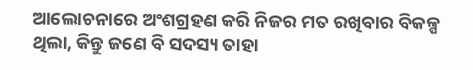ଆଲୋଚନାରେ ଅଂଶଗ୍ରହଣ କରି ନିଜର ମତ ରଖିବାର ବିକଳ୍ପ ଥିଲା, କିନ୍ତୁ ଜଣେ ବି ସଦସ୍ୟ ତାହା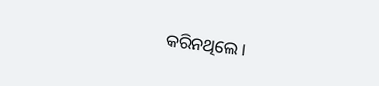କରିନଥିଲେ।